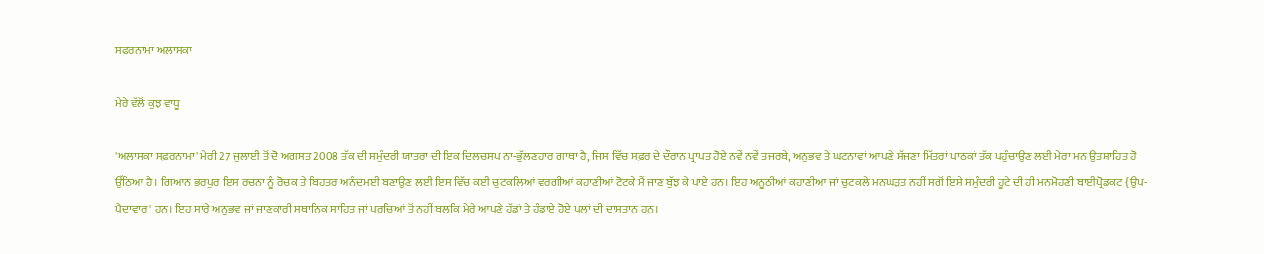ਸਫਰਨਾਮਾ ਅਲਾਸਕਾ

ਮੇਰੇ ਵੱਲੋਂ ਕੁਝ ਵਾਧੂ

'ਅਲਾਸਕਾ ਸਫ਼ਰਨਾਮਾ' ਮੇਰੀ 27 ਜੁਲਾਈ ਤੋਂ ਦੋ ਅਗਸਤ 2008 ਤੱਕ ਦੀ ਸਮੁੰਦਰੀ ਯਾਤਰਾ ਦੀ ਇਕ ਦਿਲਚਸਪ ਨਾ-ਭੁੱਲਣਹਾਰ ਗਾਥਾ ਹੈ, ਜਿਸ ਵਿੱਚ ਸਫ਼ਰ ਦੇ ਦੌਰਾਨ ਪ੍ਰਾਪਤ ਹੋਏ ਨਵੇਂ ਨਵੇਂ ਤਜਰਬੇ, ਅਨੁਭਵ ਤੇ ਘਟਨਾਵਾਂ ਆਪਣੇ ਸੱਜਣਾ ਮਿੱਤਰਾਂ ਪਾਠਕਾਂ ਤੱਕ ਪਹੁੰਚਾਉਣ ਲਈ ਮੇਰਾ ਮਨ ਉਤਸ਼ਾਹਿਤ ਹੋ ਉੱਠਿਆ ਹੈ। ਗਿਆਨ ਭਰਪੁਰ ਇਸ ਰਚਨਾ ਨੂੰ ਰੋਚਕ ਤੇ ਬਿਹਤਰ ਅਨੰਦਮਈ ਬਣਾਉਣ ਲਈ ਇਸ ਵਿੱਚ ਕਈ ਚੁਟਕਲਿਆਂ ਵਰਗੀਆਂ ਕਹਾਣੀਆਂ ਟੋਟਕੇ ਮੈਂ ਜਾਣ ਬੁੱਝ ਕੇ ਪਾਏ ਹਨ। ਇਹ ਅਨੂਠੀਆਂ ਕਹਾਣੀਆ ਜਾਂ ਚੁਟਕਲੇ ਮਨਘੜਤ ਨਹੀਂ ਸਗੋਂ ਇਸੇ ਸਮੁੰਦਰੀ ਹੂਟੇ ਦੀ ਹੀ ਮਨਮੋਹਣੀ ਬਾਈਪ੍ਰੋਡਕਟ {ਉਪ-ਪੈਦਾਵਾਰ' ਹਨ। ਇਹ ਸਾਰੇ ਅਨੁਭਵ ਜਾਂ ਜਾਣਕਾਰੀ ਸਥਾਨਿਕ ਸਾਹਿਤ ਜਾਂ ਪਰਚਿਆਂ ਤੋਂ ਨਹੀਂ ਬਲਕਿ ਮੇਰੇ ਆਪਣੇ ਹੱਡਾਂ ਤੇ ਹੰਡਾਏ ਹੋਏ ਪਲਾਂ ਦੀ ਦਾਸਤਾਨ ਹਨ।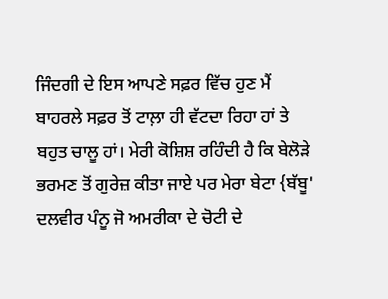ਜਿੰਦਗੀ ਦੇ ਇਸ ਆਪਣੇ ਸਫ਼ਰ ਵਿੱਚ ਹੁਣ ਮੈਂ ਬਾਹਰਲੇ ਸਫ਼ਰ ਤੋਂ ਟਾਲ਼ਾ ਹੀ ਵੱਟਦਾ ਰਿਹਾ ਹਾਂ ਤੇ ਬਹੁਤ ਚਾਲੂ ਹਾਂ। ਮੇਰੀ ਕੋਸ਼ਿਸ਼ ਰਹਿੰਦੀ ਹੈ ਕਿ ਬੇਲੋੜੇ ਭਰਮਣ ਤੋਂ ਗੁਰੇਜ਼ ਕੀਤਾ ਜਾਏ ਪਰ ਮੇਰਾ ਬੇਟਾ {ਬੱਬੂ' ਦਲਵੀਰ ਪੰਨੂ ਜੋ ਅਮਰੀਕਾ ਦੇ ਚੋਟੀ ਦੇ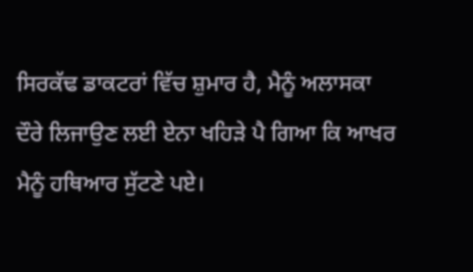ਸਿਰਕੱਢ ਡਾਕਟਰਾਂ ਵਿੱਚ ਸ਼ੁਮਾਰ ਹੈ, ਮੈਨੂੰ ਅਲਾਸਕਾ ਦੌਰੇ ਲਿਜਾਉਣ ਲਈ ਏਨਾ ਖਹਿੜੇ ਪੈ ਗਿਆ ਕਿ ਆਖਰ ਮੈਨੂੰ ਹਥਿਆਰ ਸੁੱਟਣੇ ਪਏ।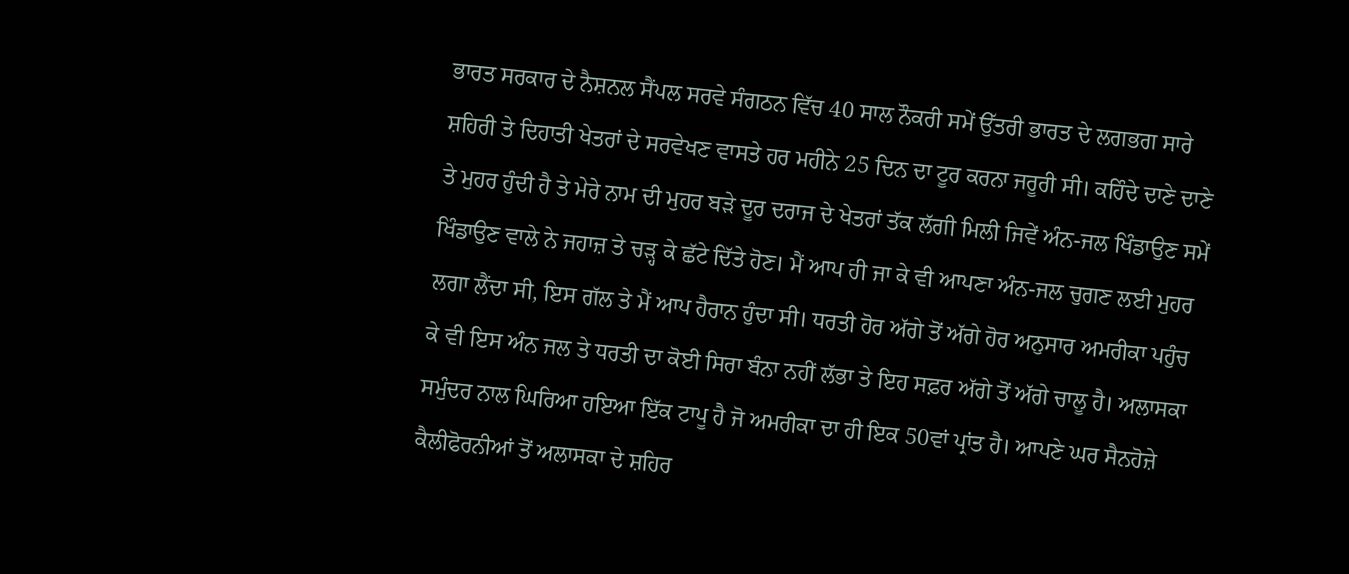ਭਾਰਤ ਸਰਕਾਰ ਦੇ ਨੈਸ਼ਨਲ ਸੈਂਪਲ ਸਰਵੇ ਸੰਗਠਨ ਵਿੱਚ 40 ਸਾਲ ਨੌਕਰੀ ਸਮੇਂ ਉੱਤਰੀ ਭਾਰਤ ਦੇ ਲਗਭਗ ਸਾਰੇ ਸ਼ਹਿਰੀ ਤੇ ਦਿਹਾਤੀ ਖੇਤਰਾਂ ਦੇ ਸਰਵੇਖਣ ਵਾਸਤੇ ਹਰ ਮਹੀਨੇ 25 ਦਿਨ ਦਾ ਟੂਰ ਕਰਨਾ ਜਰੂਰੀ ਸੀ। ਕਹਿੰਦੇ ਦਾਣੇ ਦਾਣੇ ਤੇ ਮੁਹਰ ਹੁੰਦੀ ਹੈ ਤੇ ਮੇਰੇ ਨਾਮ ਦੀ ਮੁਹਰ ਬੜੇ ਦੂਰ ਦਰਾਜ ਦੇ ਖੇਤਰਾਂ ਤੱਕ ਲੱਗੀ ਮਿਲੀ ਜਿਵੇਂ ਅੰਨ-ਜਲ ਖਿੰਡਾਉਣ ਸਮੇਂ ਖਿੰਡਾਉਣ ਵਾਲੇ ਨੇ ਜਹਾਜ਼ ਤੇ ਚੜ੍ਹ ਕੇ ਛੱਟੇ ਦਿੱਤੇ ਹੋਣ। ਮੈਂ ਆਪ ਹੀ ਜਾ ਕੇ ਵੀ ਆਪਣਾ ਅੰਨ-ਜਲ ਚੁਗਣ ਲਈ ਮੁਹਰ ਲਗਾ ਲੈਂਦਾ ਸੀ, ਇਸ ਗੱਲ ਤੇ ਮੈਂ ਆਪ ਹੈਰਾਨ ਹੁੰਦਾ ਸੀ। ਧਰਤੀ ਹੋਰ ਅੱਗੇ ਤੋਂ ਅੱਗੇ ਹੋਰ ਅਨੁਸਾਰ ਅਮਰੀਕਾ ਪਹੁੰਚ ਕੇ ਵੀ ਇਸ ਅੰਨ ਜਲ ਤੇ ਧਰਤੀ ਦਾ ਕੋਈ ਸਿਰਾ ਬੰਨਾ ਨਹੀਂ ਲੱਭਾ ਤੇ ਇਹ ਸਫ਼ਰ ਅੱਗੇ ਤੋਂ ਅੱਗੇ ਚਾਲੂ ਹੈ। ਅਲਾਸਕਾ ਸਮੁੰਦਰ ਨਾਲ ਘਿਰਿਆ ਹਇਆ ਇੱਕ ਟਾਪੂ ਹੈ ਜੋ ਅਮਰੀਕਾ ਦਾ ਹੀ ਇਕ 50ਵਾਂ ਪ੍ਰਾਂਤ ਹੈ। ਆਪਣੇ ਘਰ ਸੈਨਹੋਜ਼ੇ ਕੈਲੀਫੋਰਨੀਆਂ ਤੋਂ ਅਲਾਸਕਾ ਦੇ ਸ਼ਹਿਰ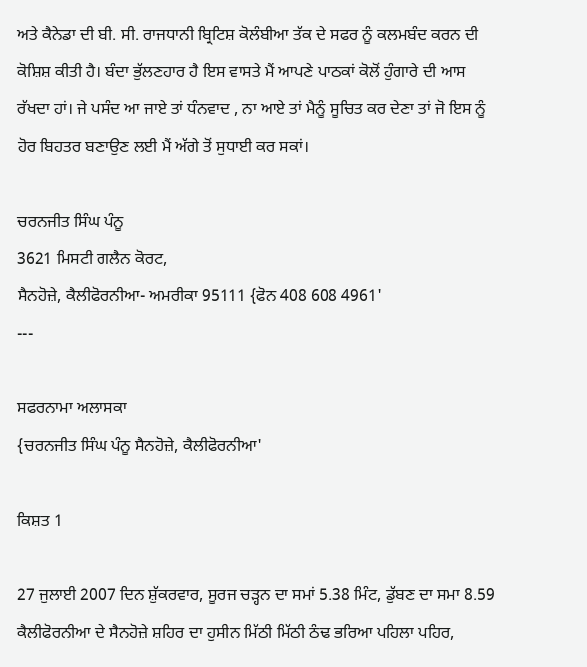ਅਤੇ ਕੈਨੇਡਾ ਦੀ ਬੀ. ਸੀ. ਰਾਜਧਾਨੀ ਬ੍ਰਿਟਿਸ਼ ਕੋਲੰਬੀਆ ਤੱਕ ਦੇ ਸਫਰ ਨੂੰ ਕਲਮਬੰਦ ਕਰਨ ਦੀ ਕੋਸ਼ਿਸ਼ ਕੀਤੀ ਹੈ। ਬੰਦਾ ਭੁੱਲਣਹਾਰ ਹੈ ਇਸ ਵਾਸਤੇ ਮੈਂ ਆਪਣੇ ਪਾਠਕਾਂ ਕੋਲੋਂ ਹੁੰਗਾਰੇ ਦੀ ਆਸ ਰੱਖਦਾ ਹਾਂ। ਜੇ ਪਸੰਦ ਆ ਜਾਏ ਤਾਂ ਧੰਨਵਾਦ , ਨਾ ਆਏ ਤਾਂ ਮੈਨੂੰ ਸੂਚਿਤ ਕਰ ਦੇਣਾ ਤਾਂ ਜੋ ਇਸ ਨੂੰ ਹੋਰ ਬਿਹਤਰ ਬਣਾਉਣ ਲਈ ਮੈਂ ਅੱਗੇ ਤੋਂ ਸੁਧਾਈ ਕਰ ਸਕਾਂ।

ਚਰਨਜੀਤ ਸਿੰਘ ਪੰਨੂ
3621 ਮਿਸਟੀ ਗਲੈਨ ਕੋਰਟ,
ਸੈਨਹੋਜ਼ੇ, ਕੈਲੀਫੋਰਨੀਆ- ਅਮਰੀਕਾ 95111 {ਫੋਨ 408 608 4961'
---

ਸਫਰਨਾਮਾ ਅਲਾਸਕਾ
{ਚਰਨਜੀਤ ਸਿੰਘ ਪੰਨੂ ਸੈਨਹੋਜ਼ੇ, ਕੈਲੀਫੋਰਨੀਆ'

ਕਿਸ਼ਤ 1

27 ਜੁਲਾਈ 2007 ਦਿਨ ਸ਼ੁੱਕਰਵਾਰ, ਸੂਰਜ ਚੜ੍ਹਨ ਦਾ ਸਮਾਂ 5.38 ਮਿੰਟ, ਡੁੱਬਣ ਦਾ ਸਮਾ 8.59
ਕੈਲੀਫੋਰਨੀਆ ਦੇ ਸੈਨਹੋਜ਼ੇ ਸ਼ਹਿਰ ਦਾ ਹੁਸੀਨ ਮਿੱਠੀ ਮਿੱਠੀ ਠੰਢ ਭਰਿਆ ਪਹਿਲਾ ਪਹਿਰ,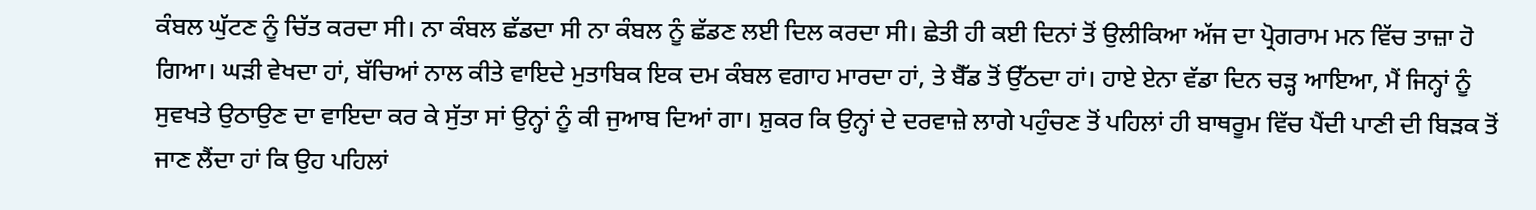ਕੰਬਲ ਘੁੱਟਣ ਨੂੰ ਚਿੱਤ ਕਰਦਾ ਸੀ। ਨਾ ਕੰਬਲ ਛੱਡਦਾ ਸੀ ਨਾ ਕੰਬਲ ਨੂੰ ਛੱਡਣ ਲਈ ਦਿਲ ਕਰਦਾ ਸੀ। ਛੇਤੀ ਹੀ ਕਈ ਦਿਨਾਂ ਤੋਂ ਉਲੀਕਿਆ ਅੱਜ ਦਾ ਪ੍ਰੋਗਰਾਮ ਮਨ ਵਿੱਚ ਤਾਜ਼ਾ ਹੋ ਗਿਆ। ਘੜੀ ਵੇਖਦਾ ਹਾਂ, ਬੱਚਿਆਂ ਨਾਲ ਕੀਤੇ ਵਾਇਦੇ ਮੁਤਾਬਿਕ ਇਕ ਦਮ ਕੰਬਲ ਵਗਾਹ ਮਾਰਦਾ ਹਾਂ, ਤੇ ਬੈੱਡ ਤੋਂ ਉੱਠਦਾ ਹਾਂ। ਹਾਏ ਏਨਾ ਵੱਡਾ ਦਿਨ ਚੜ੍ਹ ਆਇਆ, ਮੈਂ ਜਿਨ੍ਹਾਂ ਨੂੰ ਸੁਵਖਤੇ ਉਠਾਉਣ ਦਾ ਵਾਇਦਾ ਕਰ ਕੇ ਸੁੱਤਾ ਸਾਂ ਉਨ੍ਹਾਂ ਨੂੰ ਕੀ ਜੁਆਬ ਦਿਆਂ ਗਾ। ਸ਼ੁਕਰ ਕਿ ਉਨ੍ਹਾਂ ਦੇ ਦਰਵਾਜ਼ੇ ਲਾਗੇ ਪਹੁੰਚਣ ਤੋਂ ਪਹਿਲਾਂ ਹੀ ਬਾਥਰੂਮ ਵਿੱਚ ਪੈਂਦੀ ਪਾਣੀ ਦੀ ਬਿੜਕ ਤੋਂ ਜਾਣ ਲੈਂਦਾ ਹਾਂ ਕਿ ਉਹ ਪਹਿਲਾਂ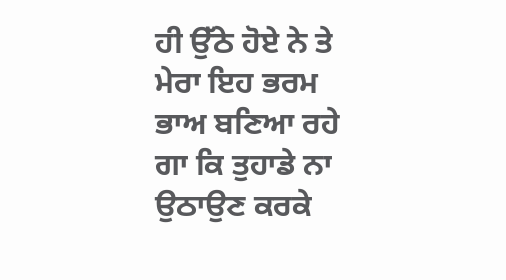ਹੀ ਉੱਠੇ ਹੋਏ ਨੇ ਤੇ ਮੇਰਾ ਇਹ ਭਰਮ ਭਾਅ ਬਣਿਆ ਰਹੇ ਗਾ ਕਿ ਤੁਹਾਡੇ ਨਾ ਉਠਾਉਣ ਕਰਕੇ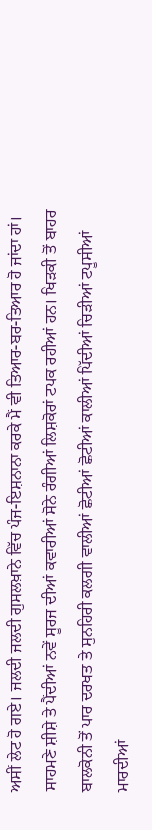ਅਸੀਂ ਲੇਟ ਹੋ ਗਏ। ਜਲਦੀ ਜਲਦੀ ਗੁਸਲਖ਼ਾਨੇ ਵਿੱਚ ਪੰਜ-ਇਸ਼ਨਾਨਾ ਕਰਕੇ ਮੈਂ ਵੀ ਤਿਆਰ-ਬਰ-ਤਿਆਰ ਹੋ ਜਾਂਦਾ ਹਾਂ। ਸਾਹਮਣੇ ਸ਼ੀਸ਼ੇ ਤੇ ਪੈਂਦੀਆਂ ਨਵੇਂ ਸੂਰਜ ਦੀਆਂ ਕਵਾਰੀਆਂ ਸੋਨੇ ਰੰਗੀਆਂ ਲਿਸ਼ਕੋਰਾਂ ਟਪਕ ਰਹੀਆਂ ਹਨ। ਖਿੜਕੀ ਤੋਂ ਬਾਹਰ ਬਾਲਕੋਨੀ ਤੋਂ ਪਾਰ ਦਰਖਤ ਤੇ ਸੁਨਹਿਰੀ ਕਲਗੀ ਵਾਲੀਆਂ ਛੋਟੀਆਂ ਛੋਟੀਆਂ ਕਾਲੀਆਂ ਪਿੱਦੀਆਂ ਚਿੜੀਆਂ ਟਪੂਸੀਆਂ ਮਾਰਦੀਆਂ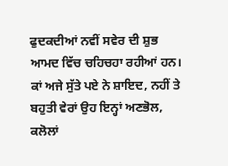ਫੁਦਕਦੀਆਂ ਨਵੀਂ ਸਵੇਰ ਦੀ ਸ਼ੁਭ ਆਮਦ ਵਿੱਚ ਚਹਿਚਹਾ ਰਹੀਆਂ ਹਨ। ਕਾਂ ਅਜੇ ਸੁੱਤੇ ਪਏ ਨੇ ਸ਼ਾਇਦ, ਨਹੀਂ ਤੇ ਬਹੁਤੀ ਵੇਰਾਂ ਉਹ ਇਨ੍ਹਾਂ ਅਣਭੋਲ, ਕਲੋਲਾਂ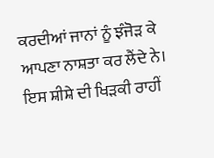ਕਰਦੀਆਂ ਜਾਨਾਂ ਨੂੰ ਝੰਜੋੜ ਕੇ ਆਪਣਾ ਨਾਸ਼ਤਾ ਕਰ ਲੈਂਦੇ ਨੇ। ਇਸ ਸ਼ੀਸ਼ੇ ਦੀ ਖਿੜਕੀ ਰਾਹੀਂ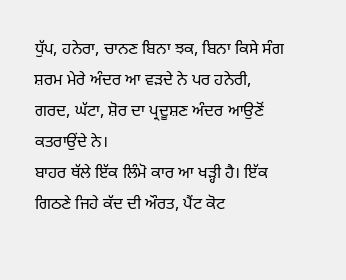ਧੁੱਪ, ਹਨੇਰਾ, ਚਾਨਣ ਬਿਨਾ ਝਕ, ਬਿਨਾ ਕਿਸੇ ਸੰਗ ਸ਼ਰਮ ਮੇਰੇ ਅੰਦਰ ਆ ਵੜਦੇ ਨੇ ਪਰ ਹਨੇਰੀ, ਗਰਦ, ਘੱਟਾ, ਸ਼ੋਰ ਦਾ ਪ੍ਰਦੂਸ਼ਣ ਅੰਦਰ ਆਉਣੋਂ ਕਤਰਾਉਂਦੇ ਨੇ।
ਬਾਹਰ ਥੱਲੇ ਇੱਕ ਲਿੰਮੋ ਕਾਰ ਆ ਖੜ੍ਹੀ ਹੈ। ਇੱਕ ਗਿਠਣੇ ਜਿਹੇ ਕੱਦ ਦੀ ਔਰਤ, ਪੈਂਟ ਕੋਟ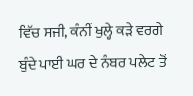ਵਿੱਚ ਸਜੀ, ਕੰਨੀਂ ਖੁਲ੍ਹੇ ਕੜੇ ਵਰਗੇ ਬੁੰਦੇ ਪਾਈ ਘਰ ਦੇ ਨੰਬਰ ਪਲੇਟ ਤੋਂ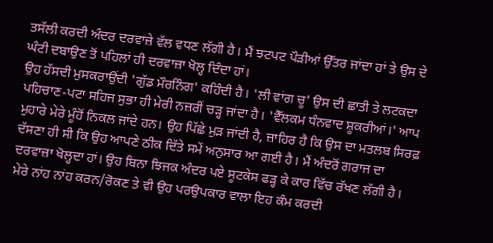ਤਸੱਲੀ ਕਰਦੀ ਅੰਦਰ ਦਰਵਾਜ਼ੇ ਵੱਲ ਵਧਣ ਲੱਗੀ ਹੈ। ਮੈਂ ਝਟਪਟ ਪੌੜੀਆਂ ਉੱਤਰ ਜਾਂਦਾ ਹਾਂ ਤੇ ਉਸ ਦੇ ਘੰਟੀ ਦਬਾਉਣ ਤੋਂ ਪਹਿਲਾਂ ਹੀ ਦਰਵਾਜ਼ਾ ਖੋਲ੍ਹ ਦਿੰਦਾ ਹਾਂ।
ਉਹ ਹੱਸਦੀ ਮੁਸਕਰਾਉਂਦੀ 'ਗੁੱਡ ਮੌਰਨਿੰਗ' ਕਹਿੰਦੀ ਹੈ। 'ਲੀ ਵਾਂਗ ਚੂ' ਉਸ ਦੀ ਛਾਤੀ ਤੇ ਲਟਕਦਾ ਪਹਿਚਾਣ-ਪਟਾ ਸਹਿਜ ਸੁਭਾ ਹੀ ਮੇਰੀ ਨਜ਼ਰੀਂ ਚੜ੍ਹ ਜਾਂਦਾ ਹੈ। 'ਵੈੱਲਕਮ ਧੰਨਵਾਦ ਸ਼ੂਕਰੀਆਂ।' ਆਪ ਮੁਹਾਰੇ ਮੇਰੇ ਮੂੰਹੋਂ ਨਿਕਲ ਜਾਂਦੇ ਹਨ। ਉਹ ਪਿੱਛੇ ਮੁੜ ਜਾਂਦੀ ਹੈ, ਜ਼ਾਹਿਰ ਹੈ ਕਿ ਉਸ ਦਾ ਮਤਲਬ ਸਿਰਫ਼ ਦੱਸਣਾ ਹੀ ਸੀ ਕਿ ਉਹ ਆਪਣੇ ਠੀਕ ਦਿੱਤੇ ਸਮੇਂ ਅਨੁਸਾਰ ਆ ਗਈ ਹੈ। ਮੈਂ ਅੰਦਰੋਂ ਗਰਾਜ ਦਾ ਦਰਵਾਜ਼ਾ ਖੋਲ੍ਹਦਾ ਹਾਂ। ਉਹ ਬਿਨਾ ਝਿਜਕ ਅੰਦਰ ਪਏ ਸੂਟਕੇਸ ਫੜ੍ਹ ਕੇ ਕਾਰ ਵਿੱਚ ਰੱਖਣ ਲੱਗੀ ਹੈ। ਮੇਰੇ ਨਾਂਹ ਨਾਂਹ ਕਰਨ/ਰੋਕਣ ਤੇ ਵੀ ਉਹ ਪਰਉਪਕਾਰ ਵਾਲਾ ਇਹ ਕੰਮ ਕਰਦੀ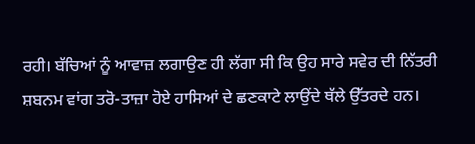ਰਹੀ। ਬੱਚਿਆਂ ਨੂੰ ਆਵਾਜ਼ ਲਗਾਉਣ ਹੀ ਲੱਗਾ ਸੀ ਕਿ ਉਹ ਸਾਰੇ ਸਵੇਰ ਦੀ ਨਿੱਤਰੀ ਸ਼ਬਨਮ ਵਾਂਗ ਤਰੋ-ਤਾਜ਼ਾ ਹੋਏ ਹਾਸਿਆਂ ਦੇ ਛਣਕਾਟੇ ਲਾਉਂਦੇ ਥੱਲੇ ਉੱਤਰਦੇ ਹਨ।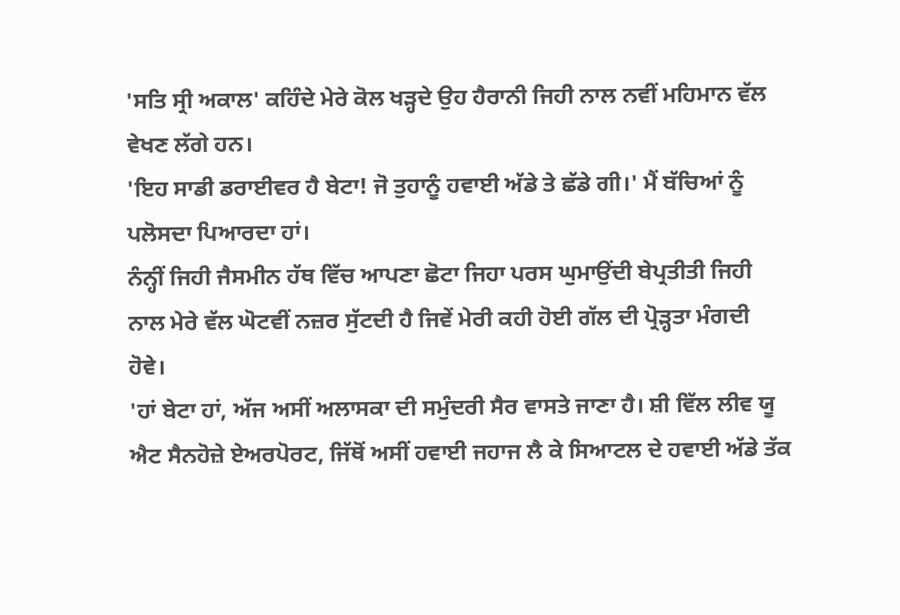'ਸਤਿ ਸ੍ਰੀ ਅਕਾਲ' ਕਹਿੰਦੇ ਮੇਰੇ ਕੋਲ ਖੜ੍ਹਦੇ ਉਹ ਹੈਰਾਨੀ ਜਿਹੀ ਨਾਲ ਨਵੀਂ ਮਹਿਮਾਨ ਵੱਲ ਵੇਖਣ ਲੱਗੇ ਹਨ।
'ਇਹ ਸਾਡੀ ਡਰਾਈਵਰ ਹੈ ਬੇਟਾ! ਜੋ ਤੁਹਾਨੂੰ ਹਵਾਈ ਅੱਡੇ ਤੇ ਛੱਡੇ ਗੀ।' ਮੈਂ ਬੱਚਿਆਂ ਨੂੰ ਪਲੋਸਦਾ ਪਿਆਰਦਾ ਹਾਂ।
ਨੰਨ੍ਹੀਂ ਜਿਹੀ ਜੈਸਮੀਨ ਹੱਥ ਵਿੱਚ ਆਪਣਾ ਛੋਟਾ ਜਿਹਾ ਪਰਸ ਘੁਮਾਉਂਦੀ ਬੇਪ੍ਰਤੀਤੀ ਜਿਹੀ ਨਾਲ ਮੇਰੇ ਵੱਲ ਘੋਟਵੀਂ ਨਜ਼ਰ ਸੁੱਟਦੀ ਹੈ ਜਿਵੇਂ ਮੇਰੀ ਕਹੀ ਹੋਈ ਗੱਲ ਦੀ ਪ੍ਰੋੜ੍ਹਤਾ ਮੰਗਦੀ ਹੋਵੇ।
'ਹਾਂ ਬੇਟਾ ਹਾਂ, ਅੱਜ ਅਸੀਂ ਅਲਾਸਕਾ ਦੀ ਸਮੁੰਦਰੀ ਸੈਰ ਵਾਸਤੇ ਜਾਣਾ ਹੈ। ਸ਼ੀ ਵਿੱਲ ਲੀਵ ਯੂ ਐਟ ਸੈਨਹੋਜ਼ੇ ਏਅਰਪੋਰਟ, ਜਿੱਥੋਂ ਅਸੀਂ ਹਵਾਈ ਜਹਾਜ ਲੈ ਕੇ ਸਿਆਟਲ ਦੇ ਹਵਾਈ ਅੱਡੇ ਤੱਕ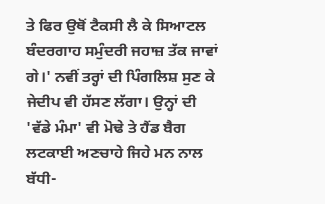ਤੇ ਫਿਰ ਉਥੋਂ ਟੈਕਸੀ ਲੈ ਕੇ ਸਿਆਟਲ ਬੰਦਰਗਾਹ ਸਮੁੰਦਰੀ ਜਹਾਜ਼ ਤੱਕ ਜਾਵਾਂ ਗੇ।' ਨਵੀਂ ਤਰ੍ਹਾਂ ਦੀ ਪਿੰਗਲਿਸ਼ ਸੁਣ ਕੇ ਜੇਦੀਪ ਵੀ ਹੱਸਣ ਲੱਗਾ। ਉਨ੍ਹਾਂ ਦੀ 'ਵੱਡੇ ਮੰਮਾ' ਵੀ ਮੋਢੇ ਤੇ ਹੈਂਡ ਬੈਗ ਲਟਕਾਈ ਅਣਚਾਹੇ ਜਿਹੇ ਮਨ ਨਾਲ ਬੱਧੀ-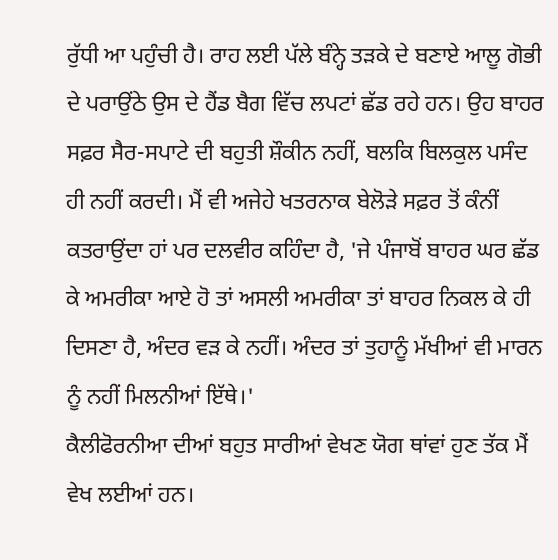ਰੁੱਧੀ ਆ ਪਹੁੰਚੀ ਹੈ। ਰਾਹ ਲਈ ਪੱਲੇ ਬੰਨ੍ਹੇ ਤੜਕੇ ਦੇ ਬਣਾਏ ਆਲੂ ਗੋਭੀ ਦੇ ਪਰਾਉਂਠੇ ਉਸ ਦੇ ਹੈਂਡ ਬੈਗ ਵਿੱਚ ਲਪਟਾਂ ਛੱਡ ਰਹੇ ਹਨ। ਉਹ ਬਾਹਰ ਸਫ਼ਰ ਸੈਰ-ਸਪਾਟੇ ਦੀ ਬਹੁਤੀ ਸ਼ੌਕੀਨ ਨਹੀਂ, ਬਲਕਿ ਬਿਲਕੁਲ ਪਸੰਦ ਹੀ ਨਹੀਂ ਕਰਦੀ। ਮੈਂ ਵੀ ਅਜੇਹੇ ਖਤਰਨਾਕ ਬੇਲੋੜੇ ਸਫ਼ਰ ਤੋਂ ਕੰਨੀਂ ਕਤਰਾਉਂਦਾ ਹਾਂ ਪਰ ਦਲਵੀਰ ਕਹਿੰਦਾ ਹੈ, 'ਜੇ ਪੰਜਾਬੋਂ ਬਾਹਰ ਘਰ ਛੱਡ ਕੇ ਅਮਰੀਕਾ ਆਏ ਹੋ ਤਾਂ ਅਸਲੀ ਅਮਰੀਕਾ ਤਾਂ ਬਾਹਰ ਨਿਕਲ ਕੇ ਹੀ ਦਿਸਣਾ ਹੈ, ਅੰਦਰ ਵੜ ਕੇ ਨਹੀਂ। ਅੰਦਰ ਤਾਂ ਤੁਹਾਨੂੰ ਮੱਖੀਆਂ ਵੀ ਮਾਰਨ ਨੂੰ ਨਹੀਂ ਮਿਲਨੀਆਂ ਇੱਥੇ।'
ਕੈਲੀਫੋਰਨੀਆ ਦੀਆਂ ਬਹੁਤ ਸਾਰੀਆਂ ਵੇਖਣ ਯੋਗ ਥਾਂਵਾਂ ਹੁਣ ਤੱਕ ਮੈਂ ਵੇਖ ਲਈਆਂ ਹਨ।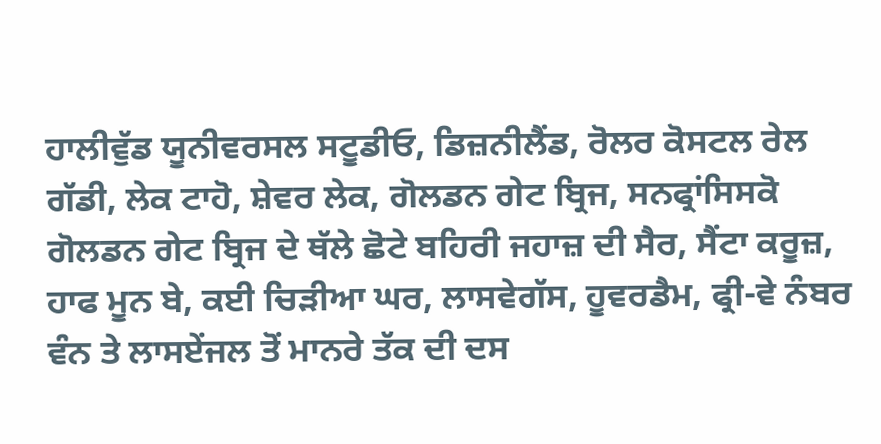ਹਾਲੀਵੁੱਡ ਯੂਨੀਵਰਸਲ ਸਟੂਡੀਓ, ਡਿਜ਼ਨੀਲੈਂਡ, ਰੋਲਰ ਕੋਸਟਲ ਰੇਲ ਗੱਡੀ, ਲੇਕ ਟਾਹੋ, ਸ਼ੇਵਰ ਲੇਕ, ਗੋਲਡਨ ਗੇਟ ਬ੍ਰਿਜ, ਸਨਫ੍ਰਾਂਸਿਸਕੋ ਗੋਲਡਨ ਗੇਟ ਬ੍ਰਿਜ ਦੇ ਥੱਲੇ ਛੋਟੇ ਬਹਿਰੀ ਜਹਾਜ਼ ਦੀ ਸੈਰ, ਸੈਂਟਾ ਕਰੂਜ਼, ਹਾਫ ਮੂਨ ਬੇ, ਕਈ ਚਿੜੀਆ ਘਰ, ਲਾਸਵੇਗੱਸ, ਹੂਵਰਡੈਮ, ਫ੍ਰੀ-ਵੇ ਨੰਬਰ ਵੰਨ ਤੇ ਲਾਸਏਂਜਲ ਤੋਂ ਮਾਨਰੇ ਤੱਕ ਦੀ ਦਸ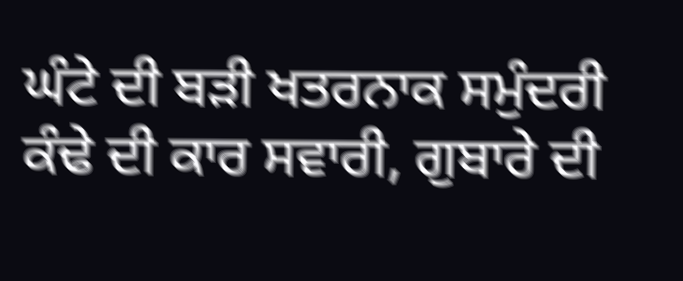ਘੰਟੇ ਦੀ ਬੜੀ ਖਤਰਨਾਕ ਸਮੁੰਦਰੀ ਕੰਢੇ ਦੀ ਕਾਰ ਸਵਾਰੀ, ਗੁਬਾਰੇ ਦੀ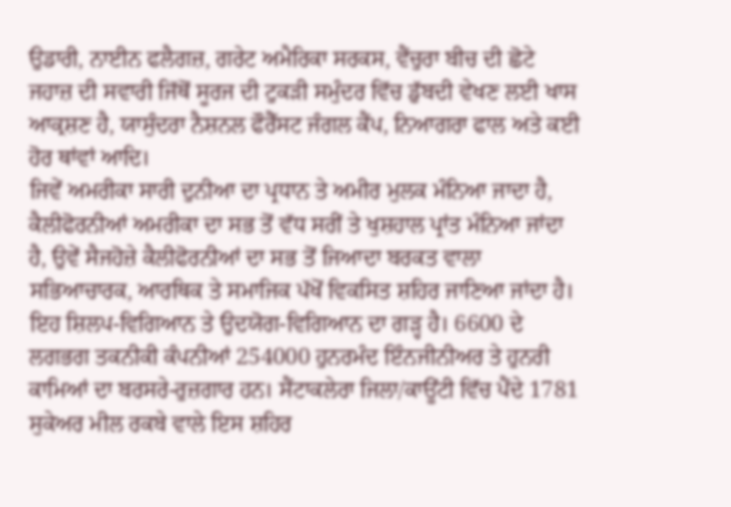ਉਡਾਰੀ, ਨਾਈਨ ਫਲੈਗਜ਼, ਗਰੇਟ ਅਮੈਰਿਕਾ ਸਰਕਸ, ਵੈਂਚੁਰਾ ਬੀਚ ਦੀ ਛੋਟੇ ਜਹਾਜ਼ ਦੀ ਸਵਾਰੀ ਜਿੱਥੋਂ ਸੂਰਜ ਦੀ ਟੁਕੜੀ ਸਮੁੰਦਰ ਵਿੱਚ ਡੁੱਬਦੀ ਵੇਖਣ ਲਈ ਖਾਸ ਆਕ੍ਰਸ਼ਣ ਹੈ, ਯਾਸੁੰਦਰਾ ਨੈਸ਼ਨਲ ਫੌਰੈੱਸਟ ਜੰਗਲ ਕੈਂਪ, ਨਿਆਗਰਾ ਫਾਲ ਅਤੇ ਕਈ ਹੋਰ ਥਾਂਵਾਂ ਆਦਿ।
ਜਿਵੇਂ ਅਮਰੀਕਾ ਸਾਰੀ ਦੁਨੀਆ ਦਾ ਪ੍ਰਧਾਨ ਤੇ ਅਮੀਰ ਮੁਲਕ ਮੰਨਿਆ ਜਾਦਾ ਹੈ, ਕੈਲੀਫੋਰਨੀਆਂ ਅਮਰੀਕਾ ਦਾ ਸਭ ਤੋਂ ਵੱਧ ਸਰੀਂ ਤੇ ਖੁਸ਼ਹਾਲ ਪ੍ਰਾਂਤ ਮੰਨਿਆ ਜਾਂਦਾ ਹੈ, ਉਵੇਂ ਸੈਜਹੋਜ਼ੇ ਕੈਲੀਫੋਰਨੀਆਂ ਦਾ ਸਭ ਤੋਂ ਜਿਆਦਾ ਬਰਕਤ ਵਾਲਾ ਸਭਿਆਚਾਰਕ, ਆਰਥਿਕ ਤੇ ਸਮਾਜਿਕ ਪੱਖੋਂ ਵਿਕਸਿਤ ਸ਼ਹਿਰ ਜਾਣਿਆ ਜਾਂਦਾ ਹੈ। ਇਹ ਸ਼ਿਲਪ-ਵਿਗਿਆਨ ਤੇ ਉਦਯੋਗ-ਵਿਗਿਆਨ ਦਾ ਗੜ੍ਹ ਹੈ। 6600 ਦੇ ਲਗਭਗ ਤਕਨੀਕੀ ਕੰਪਨੀਆਂ 254000 ਹੁਨਰਮੰਦ ਇੰਨਜੀਨੀਅਰ ਤੇ ਹੁਨਰੀ ਕਾਮਿਆਂ ਦਾ ਬਰਸਰੇ-ਰੁਜ਼ਗਾਰ ਹਨ। ਸੈਂਟਾਕਲੇਰਾ ਜਿਲਾ/ਕਾਊਂਟੀ ਵਿੱਚ ਪੈਂਦੇ 1781 ਸੁਕੇਅਰ ਮੀਲ ਰਕਬੇ ਵਾਲੇ ਇਸ ਸ਼ਹਿਰ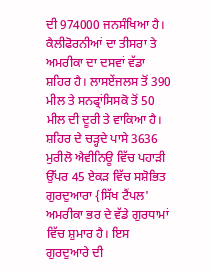ਦੀ 974000 ਜਨਸੰਖਿਆ ਹੈ। ਕੈਲੀਫੋਰਨੀਆਂ ਦਾ ਤੀਸਰਾ ਤੇ ਅਮਰੀਕਾ ਦਾ ਦਸਵਾਂ ਵੱਡਾ ਸ਼ਹਿਰ ਹੈ। ਲਾਸਏਂਜਲਸ ਤੋਂ 390 ਮੀਲ ਤੇ ਸਨਫ੍ਰਾਂਸਿਸਕੋ ਤੋਂ 50 ਮੀਲ ਦੀ ਦੂਰੀ ਤੇ ਵਾਕਿਆ ਹੈ। ਸ਼ਹਿਰ ਦੇ ਚੜ੍ਹਦੇ ਪਾਸੇ 3636 ਮੁਰੀਲੋ ਐਵੀਨਿਊ ਵਿੱਚ ਪਹਾੜੀ ਉੱਪਰ 45 ਏਕੜ ਵਿੱਚ ਸਸ਼ੋਭਿਤ ਗੁਰਦੁਆਰਾ {ਸਿੱਖ ਟੈਂਪਲ' ਅਮਰੀਕਾ ਭਰ ਦੇ ਵੱਡੇ ਗੁਰਧਾਮਾਂ ਵਿੱਚ ਸ਼ੁਮਾਰ ਹੈ। ਇਸ ਗੁਰਦੁਆਰੇ ਦੀ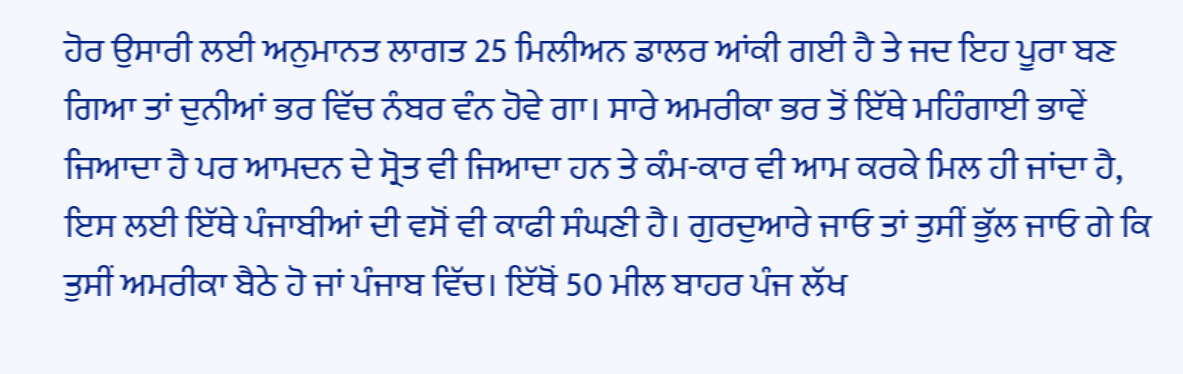ਹੋਰ ਉਸਾਰੀ ਲਈ ਅਨੁਮਾਨਤ ਲਾਗਤ 25 ਮਿਲੀਅਨ ਡਾਲਰ ਆਂਕੀ ਗਈ ਹੈ ਤੇ ਜਦ ਇਹ ਪੂਰਾ ਬਣ ਗਿਆ ਤਾਂ ਦੁਨੀਆਂ ਭਰ ਵਿੱਚ ਨੰਬਰ ਵੰਨ ਹੋਵੇ ਗਾ। ਸਾਰੇ ਅਮਰੀਕਾ ਭਰ ਤੋਂ ਇੱਥੇ ਮਹਿੰਗਾਈ ਭਾਵੇਂ ਜਿਆਦਾ ਹੈ ਪਰ ਆਮਦਨ ਦੇ ਸ੍ਰੋਤ ਵੀ ਜਿਆਦਾ ਹਨ ਤੇ ਕੰਮ-ਕਾਰ ਵੀ ਆਮ ਕਰਕੇ ਮਿਲ ਹੀ ਜਾਂਦਾ ਹੈ, ਇਸ ਲਈ ਇੱਥੇ ਪੰਜਾਬੀਆਂ ਦੀ ਵਸੋਂ ਵੀ ਕਾਫੀ ਸੰਘਣੀ ਹੈ। ਗੁਰਦੁਆਰੇ ਜਾਓ ਤਾਂ ਤੁਸੀਂ ਭੁੱਲ ਜਾਓ ਗੇ ਕਿ ਤੁਸੀਂ ਅਮਰੀਕਾ ਬੈਠੇ ਹੋ ਜਾਂ ਪੰਜਾਬ ਵਿੱਚ। ਇੱਥੋਂ 50 ਮੀਲ ਬਾਹਰ ਪੰਜ ਲੱਖ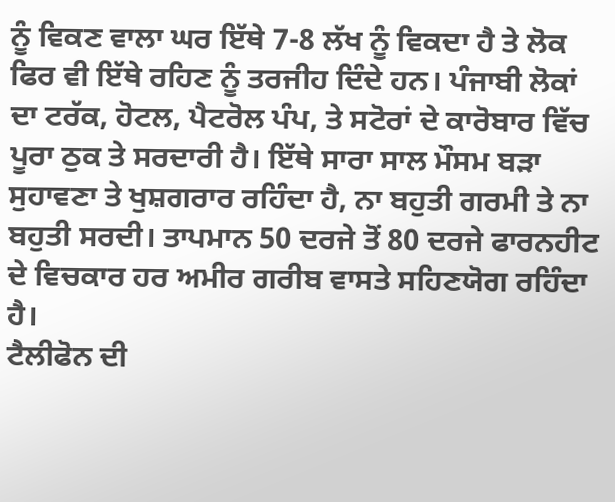ਨੂੰ ਵਿਕਣ ਵਾਲਾ ਘਰ ਇੱਥੇ 7-8 ਲੱਖ ਨੂੰ ਵਿਕਦਾ ਹੈ ਤੇ ਲੋਕ ਫਿਰ ਵੀ ਇੱਥੇ ਰਹਿਣ ਨੂੰ ਤਰਜੀਹ ਦਿੰਦੇ ਹਨ। ਪੰਜਾਬੀ ਲੋਕਾਂ ਦਾ ਟਰੱਕ, ਹੋਟਲ, ਪੈਟਰੋਲ ਪੰਪ, ਤੇ ਸਟੋਰਾਂ ਦੇ ਕਾਰੋਬਾਰ ਵਿੱਚ ਪੂਰਾ ਠੁਕ ਤੇ ਸਰਦਾਰੀ ਹੈ। ਇੱਥੇ ਸਾਰਾ ਸਾਲ ਮੌਸਮ ਬੜਾ ਸੁਹਾਵਣਾ ਤੇ ਖੁਸ਼ਗਰਾਰ ਰਹਿੰਦਾ ਹੈ, ਨਾ ਬਹੁਤੀ ਗਰਮੀ ਤੇ ਨਾ ਬਹੁਤੀ ਸਰਦੀ। ਤਾਪਮਾਨ 50 ਦਰਜੇ ਤੋਂ 80 ਦਰਜੇ ਫਾਰਨਹੀਟ ਦੇ ਵਿਚਕਾਰ ਹਰ ਅਮੀਰ ਗਰੀਬ ਵਾਸਤੇ ਸਹਿਣਯੋਗ ਰਹਿੰਦਾ ਹੈ।
ਟੈਲੀਫੋਨ ਦੀ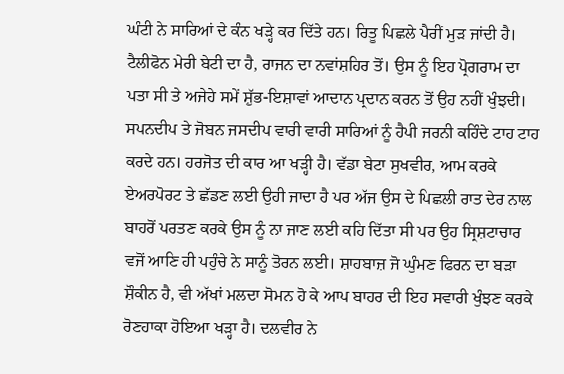ਘੰਟੀ ਨੇ ਸਾਰਿਆਂ ਦੇ ਕੰਨ ਖੜ੍ਹੇ ਕਰ ਦਿੱਤੇ ਹਨ। ਰਿਤੂ ਪਿਛਲੇ ਪੈਰੀਂ ਮੁੜ ਜਾਂਦੀ ਹੈ। ਟੈਲੀਫੋਨ ਮੇਰੀ ਬੇਟੀ ਦਾ ਹੈ, ਰਾਜਨ ਦਾ ਨਵਾਂਸ਼ਹਿਰ ਤੋਂ। ਉਸ ਨੂੰ ਇਹ ਪ੍ਰੋਗਰਾਮ ਦਾ ਪਤਾ ਸੀ ਤੇ ਅਜੇਹੇ ਸਮੇਂ ਸ਼ੁੱਭ-ਇਸ਼ਾਵਾਂ ਆਦਾਨ ਪ੍ਰਦਾਨ ਕਰਨ ਤੋਂ ਉਹ ਨਹੀਂ ਖੁੰਝਦੀ। ਸਪਨਦੀਪ ਤੇ ਜੋਬਨ ਜਸਦੀਪ ਵਾਰੀ ਵਾਰੀ ਸਾਰਿਆਂ ਨੂੰ ਹੈਪੀ ਜਰਨੀ ਕਹਿੰਦੇ ਟਾਹ ਟਾਹ ਕਰਦੇ ਹਨ। ਹਰਜੋਤ ਦੀ ਕਾਰ ਆ ਖੜ੍ਹੀ ਹੈ। ਵੱਡਾ ਬੇਟਾ ਸੁਖਵੀਰ, ਆਮ ਕਰਕੇ ਏਅਰਪੋਰਟ ਤੇ ਛੱਡਣ ਲਈ ਉਹੀ ਜਾਦਾ ਹੈ ਪਰ ਅੱਜ ਉਸ ਦੇ ਪਿਛਲੀ ਰਾਤ ਦੇਰ ਨਾਲ ਬਾਹਰੋਂ ਪਰਤਣ ਕਰਕੇ ਉਸ ਨੂੰ ਨਾ ਜਾਣ ਲਈ ਕਹਿ ਦਿੱਤਾ ਸੀ ਪਰ ਉਹ ਸ੍ਰਿਸ਼ਟਾਚਾਰ ਵਜੋਂ ਆਣਿ ਹੀ ਪਹੁੰਚੇ ਨੇ ਸਾਨੂੰ ਤੋਰਨ ਲਈ। ਸ਼ਾਹਬਾਜ਼ ਜੋ ਘੁੰਮਣ ਫਿਰਨ ਦਾ ਬੜਾ ਸ਼ੌਕੀਨ ਹੈ, ਵੀ ਅੱਖਾਂ ਮਲਦਾ ਸੋਮਨ ਹੋ ਕੇ ਆਪ ਬਾਹਰ ਦੀ ਇਹ ਸਵਾਰੀ ਖੁੰਝਣ ਕਰਕੇ ਰੋਣਹਾਕਾ ਹੋਇਆ ਖੜ੍ਹਾ ਹੈ। ਦਲਵੀਰ ਨੇ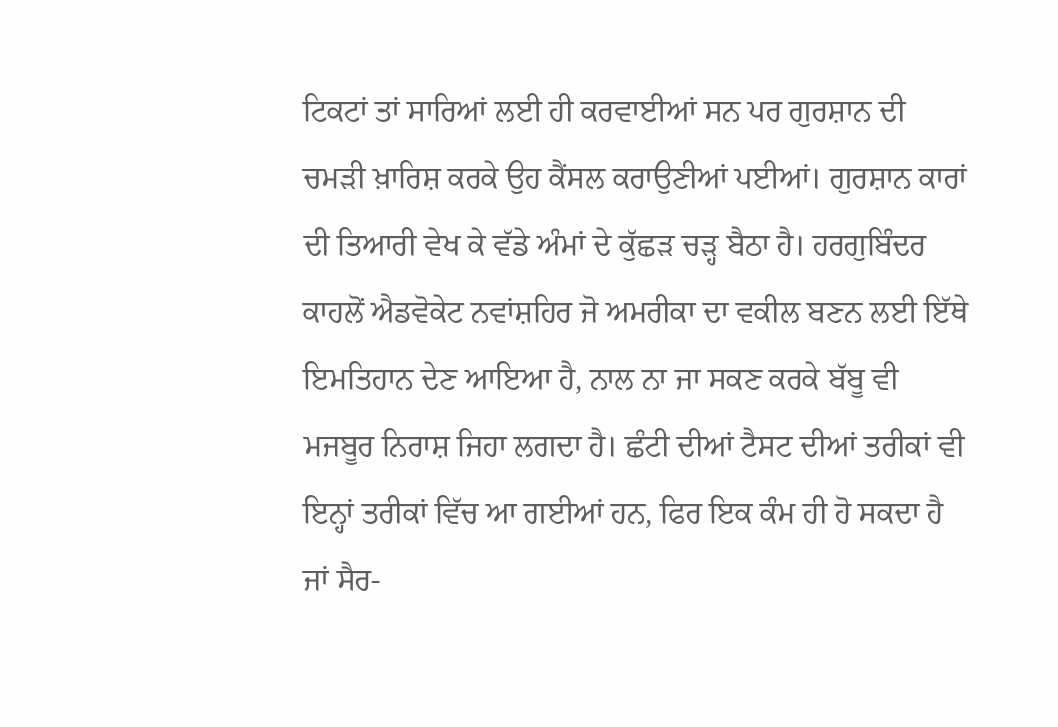ਟਿਕਟਾਂ ਤਾਂ ਸਾਰਿਆਂ ਲਈ ਹੀ ਕਰਵਾਈਆਂ ਸਨ ਪਰ ਗੁਰਸ਼ਾਨ ਦੀ ਚਮੜੀ ਖ਼ਾਰਿਸ਼ ਕਰਕੇ ਉਹ ਕੈਂਸਲ ਕਰਾਉਣੀਆਂ ਪਈਆਂ। ਗੁਰਸ਼ਾਨ ਕਾਰਾਂ ਦੀ ਤਿਆਰੀ ਵੇਖ ਕੇ ਵੱਡੇ ਅੰਮਾਂ ਦੇ ਕੁੱਛੜ ਚੜ੍ਹ ਬੈਠਾ ਹੈ। ਹਰਗੁਬਿੰਦਰ ਕਾਹਲੋਂ ਐਡਵੋਕੇਟ ਨਵਾਂਸ਼ਹਿਰ ਜੋ ਅਮਰੀਕਾ ਦਾ ਵਕੀਲ ਬਣਨ ਲਈ ਇੱਥੇ ਇਮਤਿਹਾਨ ਦੇਣ ਆਇਆ ਹੈ, ਨਾਲ ਨਾ ਜਾ ਸਕਣ ਕਰਕੇ ਬੱਬੂ ਵੀ ਮਜਬੂਰ ਨਿਰਾਸ਼ ਜਿਹਾ ਲਗਦਾ ਹੈ। ਛੰਟੀ ਦੀਆਂ ਟੈਸਟ ਦੀਆਂ ਤਰੀਕਾਂ ਵੀ ਇਨ੍ਹਾਂ ਤਰੀਕਾਂ ਵਿੱਚ ਆ ਗਈਆਂ ਹਨ, ਫਿਰ ਇਕ ਕੰਮ ਹੀ ਹੋ ਸਕਦਾ ਹੈ ਜਾਂ ਸੈਰ-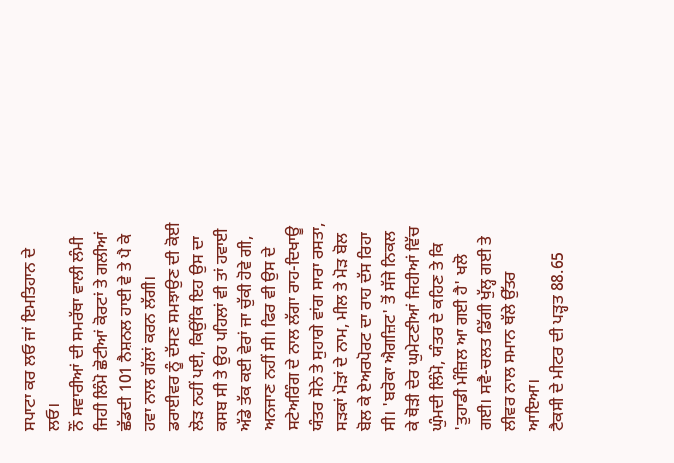ਸਪਾਟਾ ਕਰ ਲਓ ਜਾਂ ਇਮਤਿਹਾਨ ਦੇ ਲਓ।
ਨੌਂ ਸਵਾਰੀਆਂ ਦੀ ਸਮਰੱਥਾ ਵਾਲੀ ਲੰਮੀ ਜਿਹੀ ਲਿੰਮੋ ਛੋਟੀਆਂ ਕੋਰਟਾਂ ਤੇ ਗਲੀਆਂ ਛੱਡਦੀ 101 ਨੈਸ਼ਨਲ ਹਾਈ ਵੇ ਤੇ ਪੈ ਕੇ ਹਵਾ ਨਾਲ ਗੱਲਾਂ ਕਰਨ ਲੱਗੀ। ਡਰਾਈਵਰ ਨੂੰ ਦੱਸਣ ਸਮਝਾਉਣ ਦੀ ਕੋਈ ਲੋੜ ਨਹੀਂ ਪਈ, ਕਿਉਂਕਿ ਇਹ ਉਸ ਦਾ ਕਸਬ ਸੀ ਤੇ ਉਹ ਪਹਿਲਾਂ ਵੀ ਤਾਂ ਹਵਾਈ ਅੱਡੇ ਤੱਕ ਕਈ ਵੇਰਾਂ ਜਾ ਚੁੱਕੀ ਹੋਵੇ ਗੀ, ਅਨਜਾਣ ਨਹੀਂ ਸੀ। ਫਿਰ ਵੀ ਉਸ ਦੇ ਸਟੇਅਰਿੰਗ ਦੇ ਨਾਲ ਲੱਗਾ ਰਾਹ-ਦਿਖਾਊ ਯੰਤਰ ਸੋਨੇ ਤੇ ਸੁਹਾਗੇ ਵਾਂਗ ਸਾਰਾ ਰਸਤਾ, ਸੜਕਾਂ ਮੋੜਾਂ ਦੇ ਨਾਮ, ਮੀਲ ਤੇ ਮੋੜ ਬੋਲ ਬੋਲ ਕੇ ਏਅਰਪੋਰਟ ਦਾ ਰਾਹ ਦੱਸ ਰਿਹਾ ਸੀ। 'ਬਰੋਕਾ ਐਗਜ਼ਿਟ' ਤੋਂ ਸੱਜੇ ਨਿਕਲ ਕੇ ਥੋੜੀ ਦੇਰ ਘੁਮੇਟਣੀਆਂ ਜਿਹੀਆਂ ਵਿੱਚ ਘੁੰਮਦੀ ਲਿੰਮੋ, ਯੰਤਰ ਦੇ ਕਹਿਣ ਤੇ ਕਿ 'ਤੁਹਾਡੀ ਮੰਜ਼ਿਲ ਆ ਗਈ ਹੈ' ਖਲੋ ਗਈ। ਸਵੈ-ਚਲਤ ਡਿੱਗੀ ਖੁੱਲ੍ਹ ਗਈ ਤੇ ਲੀਵਰ ਨਾਲ ਸਮਾਨ ਥੱਲੇ ਉੱਤਰ ਆਇਆ।
ਟੈਕਸੀ ਦੇ ਮੀਟਰ ਦੀ ਪੜ੍ਹਤ 88.65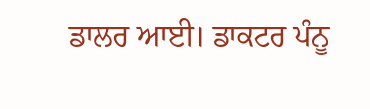ਡਾਲਰ ਆਈ। ਡਾਕਟਰ ਪੰਨੂ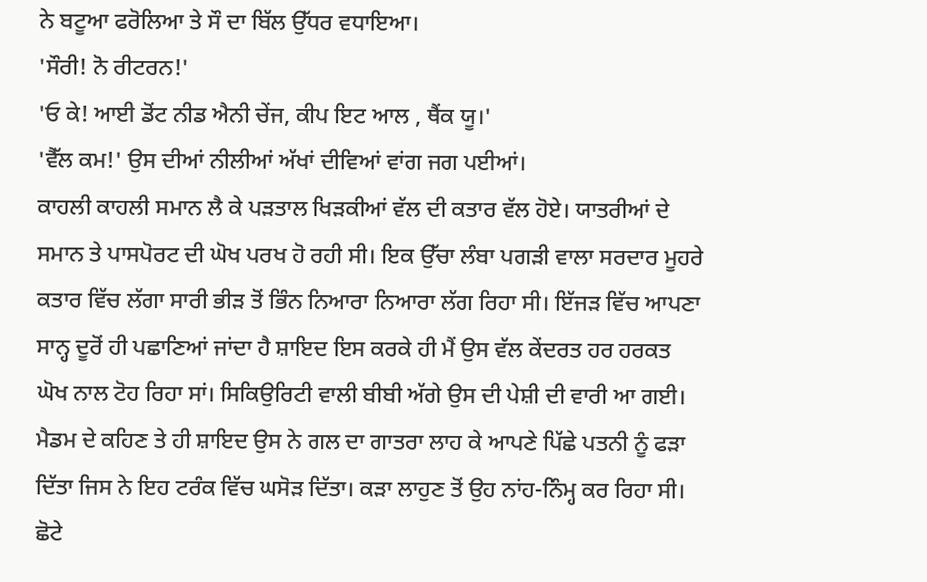ਨੇ ਬਟੂਆ ਫਰੋਲਿਆ ਤੇ ਸੌ ਦਾ ਬਿੱਲ ਉੱਧਰ ਵਧਾਇਆ।
'ਸੌਰੀ! ਨੋ ਰੀਟਰਨ!'
'ਓ ਕੇ! ਆਈ ਡੋਂਟ ਨੀਡ ਐਨੀ ਚੇਂਜ, ਕੀਪ ਇਟ ਆਲ , ਥੈਂਕ ਯੂ।'
'ਵੈੱਲ ਕਮ!' ਉਸ ਦੀਆਂ ਨੀਲੀਆਂ ਅੱਖਾਂ ਦੀਵਿਆਂ ਵਾਂਗ ਜਗ ਪਈਆਂ।
ਕਾਹਲੀ ਕਾਹਲੀ ਸਮਾਨ ਲੈ ਕੇ ਪੜਤਾਲ ਖਿੜਕੀਆਂ ਵੱਲ ਦੀ ਕਤਾਰ ਵੱਲ ਹੋਏ। ਯਾਤਰੀਆਂ ਦੇ ਸਮਾਨ ਤੇ ਪਾਸਪੋਰਟ ਦੀ ਘੋਖ ਪਰਖ ਹੋ ਰਹੀ ਸੀ। ਇਕ ਉੱਚਾ ਲੰਬਾ ਪਗੜੀ ਵਾਲਾ ਸਰਦਾਰ ਮੂਹਰੇ ਕਤਾਰ ਵਿੱਚ ਲੱਗਾ ਸਾਰੀ ਭੀੜ ਤੋਂ ਭਿੰਨ ਨਿਆਰਾ ਨਿਆਰਾ ਲੱਗ ਰਿਹਾ ਸੀ। ਇੱਜੜ ਵਿੱਚ ਆਪਣਾ ਸਾਨ੍ਹ ਦੂਰੋਂ ਹੀ ਪਛਾਣਿਆਂ ਜਾਂਦਾ ਹੈ ਸ਼ਾਇਦ ਇਸ ਕਰਕੇ ਹੀ ਮੈਂ ਉਸ ਵੱਲ ਕੇਂਦਰਤ ਹਰ ਹਰਕਤ ਘੋਖ ਨਾਲ ਟੋਹ ਰਿਹਾ ਸਾਂ। ਸਿਕਿਉਰਿਟੀ ਵਾਲੀ ਬੀਬੀ ਅੱਗੇ ਉਸ ਦੀ ਪੇਸ਼ੀ ਦੀ ਵਾਰੀ ਆ ਗਈ। ਮੈਡਮ ਦੇ ਕਹਿਣ ਤੇ ਹੀ ਸ਼ਾਇਦ ਉਸ ਨੇ ਗਲ ਦਾ ਗਾਤਰਾ ਲਾਹ ਕੇ ਆਪਣੇ ਪਿੱਛੇ ਪਤਨੀ ਨੂੰ ਫੜਾ ਦਿੱਤਾ ਜਿਸ ਨੇ ਇਹ ਟਰੰਕ ਵਿੱਚ ਘਸੋੜ ਦਿੱਤਾ। ਕੜਾ ਲਾਹੁਣ ਤੋਂ ਉਹ ਨਾਂਹ-ਨਿੰਮ੍ਹ ਕਰ ਰਿਹਾ ਸੀ। ਛੋਟੇ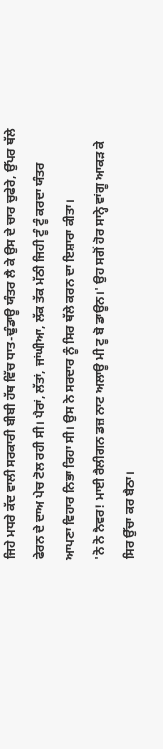ਜਿਹੇ ਮਧਰੇ ਕੱਦ ਵਾਲੀ ਸਰਕਾਰੀ ਬੀਬੀ ਹੱਥ ਵਿੱਚ ਧਾਤ-ਢੁੰਡਾਊ ਯੰਤਰ ਲੈ ਕੇ ਉਸ ਦੇ ਚਾਰ ਚੁਫੇਰੇ, ਉੱਪਰ ਥੱਲੇ ਫੇਰਨ ਦੇ ਦਾਅ ਪੇਚ ਟੋਲ ਰਹੀ ਸੀ। ਪੈਰਾਂ, ਲੱਤਾਂ, ਜਾਂਘੀਆ, ਲੱਕ ਤੱਕ ਮੱਠੀ ਜਿਹੀ ਟੂੰ ਟੂੰ ਕਰਦਾ ਯੰਤਰ ਆਪਣਾ ਵਿਹਾਰ ਨਿਭਾ ਰਿਹਾ ਸੀ। ਉਸ ਨੇ ਸਰਦਾਰ ਨੂੰ ਸਿਰ ਥੱਲੇ ਕਰਨ ਦਾ ਇਸ਼ਾਰਾ ਕੀਤਾ।
'ਨੋ ਨੋ ਨੈਵਰ! ਮਾਈ ਰੈਲੀਗਨ ਡਜ਼ ਨਾਟ ਅਲਾਊ ਮੀ ਟੂ ਬੋ ਡਾਊਨ।' ਉਹ ਸਗੋਂ ਹੋਰ ਸਾਨ੍ਹੇ ਵਾਂਗੂ ਆਕੜ ਕੇ ਸਿਰ ਉੱਚਾ ਕਰ ਬੈਠਾ।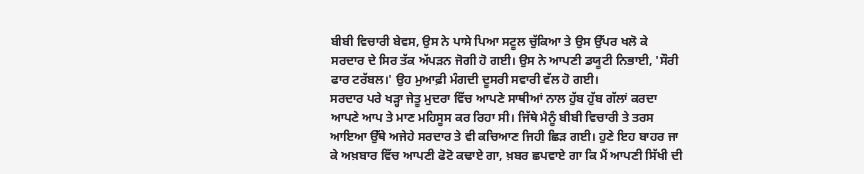ਬੀਬੀ ਵਿਚਾਰੀ ਬੇਵਸ, ਉਸ ਨੇ ਪਾਸੇ ਪਿਆ ਸਟੂਲ ਚੁੱਕਿਆ ਤੇ ਉਸ ਉੱਪਰ ਖਲੋ ਕੇ ਸਰਦਾਰ ਦੇ ਸਿਰ ਤੱਕ ਅੱਪੜਨ ਜੋਗੀ ਹੋ ਗਈ। ਉਸ ਨੇ ਆਪਣੀ ਡਯੂਟੀ ਨਿਭਾਈ, 'ਸੌਰੀ ਫਾਰ ਟਰੱਬਲ।' ਉਹ ਮੁਆਫ਼ੀ ਮੰਗਦੀ ਦੂਸਰੀ ਸਵਾਰੀ ਵੱਲ ਹੋ ਗਈ।
ਸਰਦਾਰ ਪਰੇ ਖੜ੍ਹਾ ਜੇਤੂ ਮੁਦਰਾ ਵਿੱਚ ਆਪਣੇ ਸਾਥੀਆਂ ਨਾਲ ਹੁੱਬ ਹੁੱਬ ਗੱਲਾਂ ਕਰਦਾ ਆਪਣੇ ਆਪ ਤੇ ਮਾਣ ਮਹਿਸੂਸ ਕਰ ਰਿਹਾ ਸੀ। ਜਿੱਥੇ ਮੈਨੂੰ ਬੀਬੀ ਵਿਚਾਰੀ ਤੇ ਤਰਸ ਆਇਆ ਉੱਥੇ ਅਜੇਹੇ ਸਰਦਾਰ ਤੇ ਵੀ ਕਚਿਆਣ ਜਿਹੀ ਛਿੜ ਗਈ। ਹੁਣੇ ਇਹ ਬਾਹਰ ਜਾ ਕੇ ਅਖ਼ਬਾਰ ਵਿੱਚ ਆਪਣੀ ਫੋਟੋ ਕਢਾਏ ਗਾ, ਖ਼ਬਰ ਛਪਵਾਏ ਗਾ ਕਿ ਮੈਂ ਆਪਣੀ ਸਿੱਖੀ ਦੀ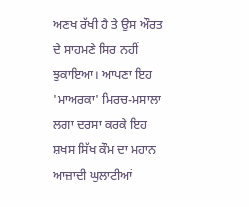ਅਣਖ ਰੱਖੀ ਹੈ ਤੇ ਉਸ ਔਰਤ ਦੇ ਸਾਹਮਣੇ ਸਿਰ ਨਹੀਂ ਝੁਕਾਇਆ। ਆਪਣਾ ਇਹ 'ਮਾਅਰਕਾ' ਮਿਰਚ-ਮਸਾਲਾ ਲਗਾ ਦਰਸਾ ਕਰਕੇ ਇਹ ਸ਼ਖਸ ਸਿੱਖ ਕੌਮ ਦਾ ਮਹਾਨ ਆਜ਼ਾਦੀ ਘੁਲਾਟੀਆਂ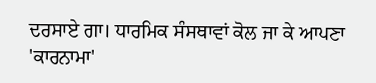ਦਰਸਾਏ ਗਾ। ਧਾਰਮਿਕ ਸੰਸਥਾਵਾਂ ਕੋਲ ਜਾ ਕੇ ਆਪਣਾ 'ਕਾਰਨਾਮਾ'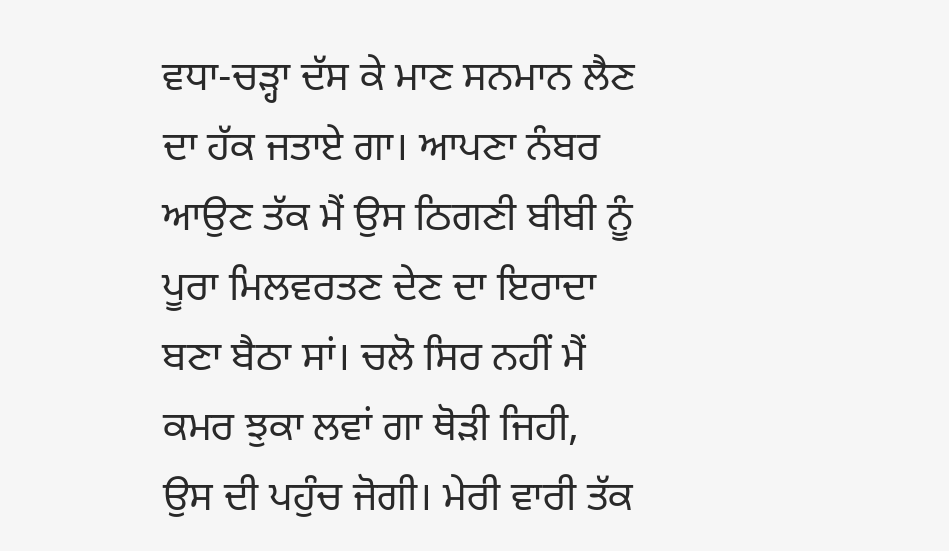ਵਧਾ-ਚੜ੍ਹਾ ਦੱਸ ਕੇ ਮਾਣ ਸਨਮਾਨ ਲੈਣ ਦਾ ਹੱਕ ਜਤਾਏ ਗਾ। ਆਪਣਾ ਨੰਬਰ ਆਉਣ ਤੱਕ ਮੈਂ ਉਸ ਠਿਗਣੀ ਬੀਬੀ ਨੂੰ ਪੂਰਾ ਮਿਲਵਰਤਣ ਦੇਣ ਦਾ ਇਰਾਦਾ ਬਣਾ ਬੈਠਾ ਸਾਂ। ਚਲੋ ਸਿਰ ਨਹੀਂ ਮੈਂ ਕਮਰ ਝੁਕਾ ਲਵਾਂ ਗਾ ਥੋੜੀ ਜਿਹੀ, ਉਸ ਦੀ ਪਹੁੰਚ ਜੋਗੀ। ਮੇਰੀ ਵਾਰੀ ਤੱਕ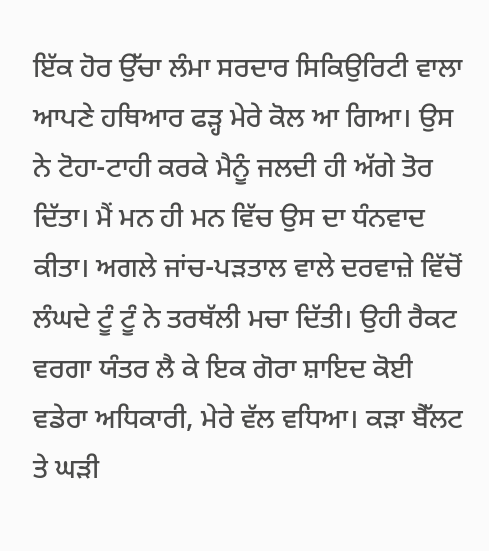ਇੱਕ ਹੋਰ ਉੱਚਾ ਲੰਮਾ ਸਰਦਾਰ ਸਿਕਿਉਰਿਟੀ ਵਾਲਾ ਆਪਣੇ ਹਥਿਆਰ ਫੜ੍ਹ ਮੇਰੇ ਕੋਲ ਆ ਗਿਆ। ਉਸ ਨੇ ਟੋਹਾ-ਟਾਹੀ ਕਰਕੇ ਮੈਨੂੰ ਜਲਦੀ ਹੀ ਅੱਗੇ ਤੋਰ ਦਿੱਤਾ। ਮੈਂ ਮਨ ਹੀ ਮਨ ਵਿੱਚ ਉਸ ਦਾ ਧੰਨਵਾਦ ਕੀਤਾ। ਅਗਲੇ ਜਾਂਚ-ਪੜਤਾਲ ਵਾਲੇ ਦਰਵਾਜ਼ੇ ਵਿੱਚੋਂ ਲੰਘਦੇ ਟੂੰ ਟੂੰ ਨੇ ਤਰਥੱਲੀ ਮਚਾ ਦਿੱਤੀ। ਉਹੀ ਰੈਕਟ ਵਰਗਾ ਯੰਤਰ ਲੈ ਕੇ ਇਕ ਗੋਰਾ ਸ਼ਾਇਦ ਕੋਈ ਵਡੇਰਾ ਅਧਿਕਾਰੀ, ਮੇਰੇ ਵੱਲ ਵਧਿਆ। ਕੜਾ ਬੈੱਲਟ ਤੇ ਘੜੀ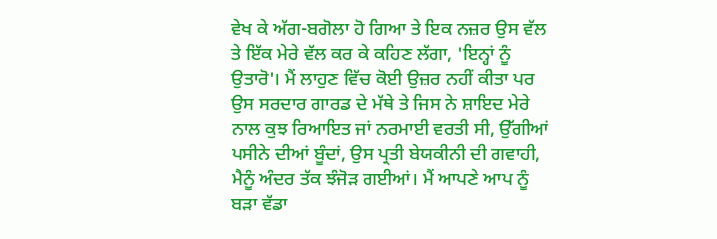ਵੇਖ ਕੇ ਅੱਗ-ਬਗੋਲਾ ਹੋ ਗਿਆ ਤੇ ਇਕ ਨਜ਼ਰ ਉਸ ਵੱਲ ਤੇ ਇੱਕ ਮੇਰੇ ਵੱਲ ਕਰ ਕੇ ਕਹਿਣ ਲੱਗਾ, 'ਇਨ੍ਹਾਂ ਨੂੰ ਉਤਾਰੋ'। ਮੈਂ ਲਾਹੁਣ ਵਿੱਚ ਕੋਈ ਉਜ਼ਰ ਨਹੀਂ ਕੀਤਾ ਪਰ ਉਸ ਸਰਦਾਰ ਗਾਰਡ ਦੇ ਮੱਥੇ ਤੇ ਜਿਸ ਨੇ ਸ਼ਾਇਦ ਮੇਰੇ ਨਾਲ ਕੁਝ ਰਿਆਇਤ ਜਾਂ ਨਰਮਾਈ ਵਰਤੀ ਸੀ, ਉੱਗੀਆਂ ਪਸੀਨੇ ਦੀਆਂ ਬੂੰਦਾਂ, ਉਸ ਪ੍ਰਤੀ ਬੇਯਕੀਨੀ ਦੀ ਗਵਾਹੀ, ਮੈਨੂੰ ਅੰਦਰ ਤੱਕ ਝੰਜੋੜ ਗਈਆਂ। ਮੈਂ ਆਪਣੇ ਆਪ ਨੂੰ ਬੜਾ ਵੱਡਾ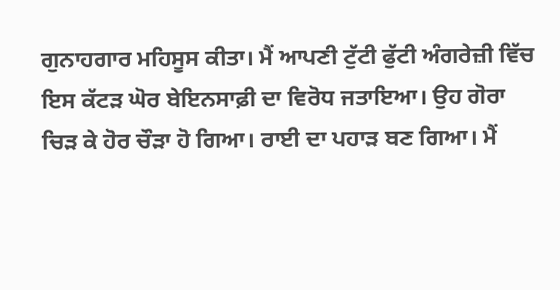ਗੁਨਾਹਗਾਰ ਮਹਿਸੂਸ ਕੀਤਾ। ਮੈਂ ਆਪਣੀ ਟੁੱਟੀ ਫੁੱਟੀ ਅੰਗਰੇਜ਼ੀ ਵਿੱਚ ਇਸ ਕੱਟੜ ਘੋਰ ਬੇਇਨਸਾਫ਼ੀ ਦਾ ਵਿਰੋਧ ਜਤਾਇਆ। ਉਹ ਗੋਰਾ ਚਿੜ ਕੇ ਹੋਰ ਚੌੜਾ ਹੋ ਗਿਆ। ਰਾਈ ਦਾ ਪਹਾੜ ਬਣ ਗਿਆ। ਮੈਂ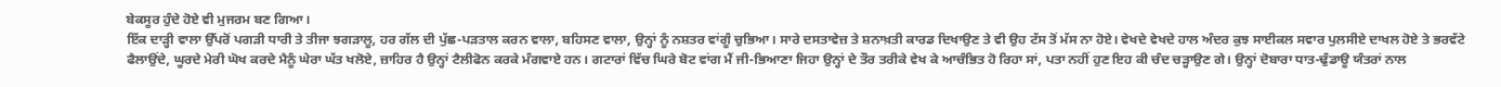ਬੇਕਸੂਰ ਹੁੰਦੇ ਹੋਏ ਵੀ ਮੁਜਰਮ ਬਣ ਗਿਆ।
ਇੱਕ ਦਾੜ੍ਹੀ ਵਾਲਾ ਉੱਪਰੋਂ ਪਗੜੀ ਧਾਰੀ ਤੇ ਤੀਜਾ ਝਗੜਾਲੂ, ਹਰ ਗੱਲ ਦੀ ਪੁੱਛ-ਪੜਤਾਲ ਕਰਨ ਵਾਲਾ, ਬਹਿਸਣ ਵਾਲਾ, ਉਨ੍ਹਾਂ ਨੂੰ ਨਸ਼ਤਰ ਵਾਂਗੂੰ ਚੁਭਿਆ। ਸਾਰੇ ਦਸਤਾਵੇਜ਼ ਤੇ ਸ਼ਨਾਖ਼ਤੀ ਕਾਰਡ ਦਿਖਾਉਣ ਤੇ ਵੀ ਉਹ ਟੱਸ ਤੋਂ ਮੱਸ ਨਾ ਹੋਏ। ਵੇਖਦੇ ਵੇਖਦੇ ਹਾਲ ਅੰਦਰ ਕੁਝ ਸਾਈਕਲ ਸਵਾਰ ਪੁਲਸੀਏ ਦਾਖਲ ਹੋਏ ਤੇ ਭਰਵੱਟੇ ਫੈਲਾਉਂਦੇ, ਘੂਰਦੇ ਮੇਰੀ ਘੋਖ ਕਰਦੇ ਮੈਨੂੰ ਘੇਰਾ ਘੱਤ ਖਲੋਏ, ਜ਼ਾਹਿਰ ਹੈ ਉਨ੍ਹਾਂ ਟੈਲੀਫੋਨ ਕਰਕੇ ਮੰਗਵਾਏ ਹਨ। ਗਟਾਰਾਂ ਵਿੱਚ ਘਿਰੇ ਬੋਟ ਵਾਂਗ ਮੈਂ ਜੀ-ਭਿਆਣਾ ਜਿਹਾ ਉਨ੍ਹਾਂ ਦੇ ਤੌਰ ਤਰੀਕੇ ਵੇਖ ਕੇ ਆਚੰਭਿਤ ਹੋ ਰਿਹਾ ਸਾਂ, ਪਤਾ ਨਹੀਂ ਹੁਣ ਇਹ ਕੀ ਚੰਦ ਚੜ੍ਹਾਉਣ ਗੇ। ਉਨ੍ਹਾਂ ਦੋਬਾਰਾ ਧਾਤ-ਢੁੰਡਾਊ ਯੰਤਰਾਂ ਨਾਲ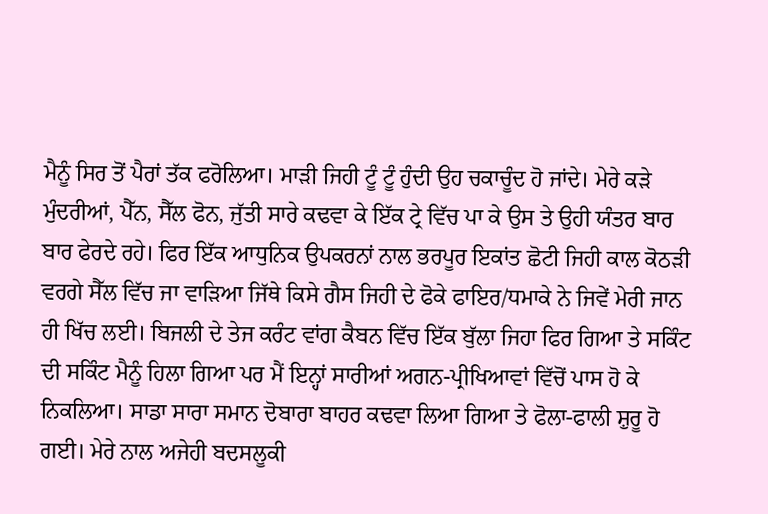ਮੈਨੂੰ ਸਿਰ ਤੋਂ ਪੈਰਾਂ ਤੱਕ ਫਰੋਲਿਆ। ਮਾੜੀ ਜਿਹੀ ਟੂੰ ਟੂੰ ਹੁੰਦੀ ਉਹ ਚਕਾਚੂੰਦ ਹੋ ਜਾਂਦੇ। ਮੇਰੇ ਕੜੇ ਮੁੰਦਰੀਆਂ, ਪੈੱਨ, ਸੈੱਲ ਫੋਨ, ਜੁੱਤੀ ਸਾਰੇ ਕਢਵਾ ਕੇ ਇੱਕ ਟ੍ਰੇ ਵਿੱਚ ਪਾ ਕੇ ਉਸ ਤੇ ਉਹੀ ਯੰਤਰ ਬਾਰ ਬਾਰ ਫੇਰਦੇ ਰਹੇ। ਫਿਰ ਇੱਕ ਆਧੁਨਿਕ ਉਪਕਰਨਾਂ ਨਾਲ ਭਰਪੂਰ ਇਕਾਂਤ ਛੋਟੀ ਜਿਹੀ ਕਾਲ ਕੋਠੜੀ ਵਰਗੇ ਸੈੱਲ ਵਿੱਚ ਜਾ ਵਾੜਿਆ ਜਿੱਥੇ ਕਿਸੇ ਗੈਸ ਜਿਹੀ ਦੇ ਫੋਕੇ ਫਾਇਰ/ਧਮਾਕੇ ਨੇ ਜਿਵੇਂ ਮੇਰੀ ਜਾਨ ਹੀ ਖਿੱਚ ਲਈ। ਬਿਜਲੀ ਦੇ ਤੇਜ ਕਰੰਟ ਵਾਂਗ ਕੈਬਨ ਵਿੱਚ ਇੱਕ ਬੁੱਲਾ ਜਿਹਾ ਫਿਰ ਗਿਆ ਤੇ ਸਕਿੰਟ ਦੀ ਸਕਿੰਟ ਮੈਨੂੰ ਹਿਲਾ ਗਿਆ ਪਰ ਮੈਂ ਇਨ੍ਹਾਂ ਸਾਰੀਆਂ ਅਗਨ-ਪ੍ਰੀਖਿਆਵਾਂ ਵਿੱਚੋਂ ਪਾਸ ਹੋ ਕੇ ਨਿਕਲਿਆ। ਸਾਡਾ ਸਾਰਾ ਸਮਾਨ ਦੋਬਾਰਾ ਬਾਹਰ ਕਢਵਾ ਲਿਆ ਗਿਆ ਤੇ ਫੋਲਾ-ਫਾਲੀ ਸ਼ੁਰੂ ਹੋ ਗਈ। ਮੇਰੇ ਨਾਲ ਅਜੇਹੀ ਬਦਸਲੂਕੀ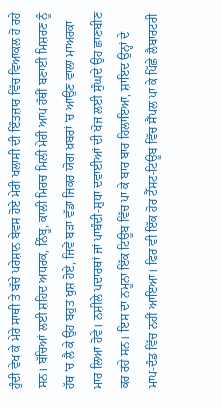ਹੁੰਦੀ ਵੇਖ ਕੇ ਮੇਰੇ ਸਾਥੀ ਤੇ ਬੱਚੇ ਪਰੇਸ਼ਾਨ ਬੇਵਸ ਹੋਏ ਮੇਰੀ ਖਲਾਸੀ ਦੀ ਇੰਤਜ਼ਾਰ ਵਿੱਚ ਵਿਆਕਲ ਹੋ ਰਹੇ ਸਨ। ਬੱਚਿਆਂ ਲਈ ਸ਼ਹਿਦ ਅਧਰਕ, ਨਿੰਬੂ, ਕਾਲੀ ਮਿਰਚ ਮਿਲੀ ਮੇਰੀ ਆਪ ਹੱਥੀਂ ਬਣਾਈ ਮਿਸ਼ਰਣ ਨੂੰ ਹੱਥ 'ਚ ਲੈ ਕੇ ਉਹ ਬਹੁਤ ਖੁਸ਼ ਹੋਏ, ਜਿਵੇਂ ਬੜਾ ਵੱਡਾ ਜਿਕਰ ਯੋਗ ਖ਼ਬਰਾਂ 'ਚ ਆਉਣ ਵਾਲਾ ਮਾਅਰਕਾ ਮਾਰ ਲਿਆ ਹੋਵੇ। ਨਸ਼ੀਲੇ ਪਦਾਰਥਾਂ ਜਾਂ ਪਾਬੰਦੀ-ਸ਼ੁਧਾ ਦਵਾਈਆਂ ਦੀ ਖੋਜ ਲਈ ਸੁੰਘਦੇ ਉਹ ਛਾਣਬੀਣ ਕਰ ਰਹੇ ਸਨ। ਇਸ ਦਾ ਨਮੂਨਾ ਇੱਕ ਟਿਊਬ ਵਿੱਚ ਪਾ ਕੇ ਬਾਰ ਬਾਰ ਹਿਲਾਇਆ, ਸ਼ਾਇਦ ਉਨ੍ਹਾਂ ਦੇ ਮਾਪ-ਦੰਡ ਵਿੱਚ ਨਹੀਂ ਆਇਆ। ਫਿਰ ਵੀ ਇੱਕ ਹੋਰ ਟੈੱਸਟ-ਟਿਊਬ ਵਿੱਚ ਸੈਂਪਲ ਪਾ ਕੇ ਪਿੱਛੇ ਲੈਬਾਰਟਰੀ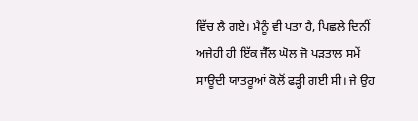ਵਿੱਚ ਲੈ ਗਏ। ਮੈਨੂੰ ਵੀ ਪਤਾ ਹੈ, ਪਿਛਲੇ ਦਿਨੀਂ ਅਜੇਹੀ ਹੀ ਇੱਕ ਜੈੱਲ ਘੋਲ ਜੋ ਪੜਤਾਲ ਸਮੇਂ ਸਾਊਦੀ ਯਾਤਰੂਆਂ ਕੋਲੋਂ ਫੜ੍ਹੀ ਗਈ ਸੀ। ਜੇ ਉਹ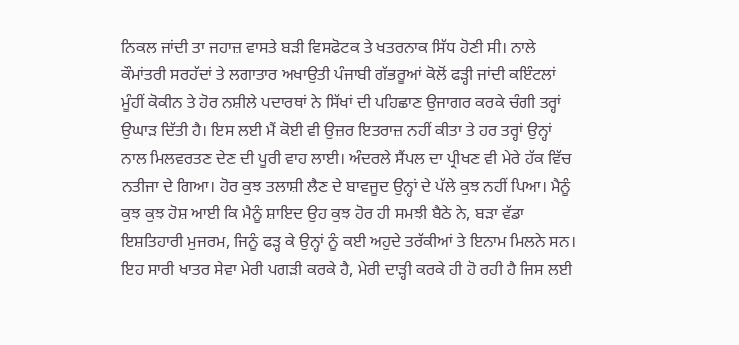ਨਿਕਲ ਜਾਂਦੀ ਤਾ ਜਹਾਜ਼ ਵਾਸਤੇ ਬੜੀ ਵਿਸਫੋਟਕ ਤੇ ਖਤਰਨਾਕ ਸਿੱਧ ਹੋਣੀ ਸੀ। ਨਾਲੇ ਕੌਮਾਂਤਰੀ ਸਰਹੱਦਾਂ ਤੇ ਲਗਾਤਾਰ ਅਖਾਉਤੀ ਪੰਜਾਬੀ ਗੱਭਰੂਆਂ ਕੋਲੋਂ ਫੜ੍ਹੀ ਜਾਂਦੀ ਕਇੰਟਲਾਂ ਮੂੰਹੀਂ ਕੋਕੀਨ ਤੇ ਹੋਰ ਨਸ਼ੀਲੇ ਪਦਾਰਥਾਂ ਨੇ ਸਿੱਖਾਂ ਦੀ ਪਹਿਛਾਣ ਉਜਾਗਰ ਕਰਕੇ ਚੰਗੀ ਤਰ੍ਹਾਂ ਉਘਾੜ ਦਿੱਤੀ ਹੈ। ਇਸ ਲਈ ਮੈਂ ਕੋਈ ਵੀ ਉਜ਼ਰ ਇਤਰਾਜ਼ ਨਹੀਂ ਕੀਤਾ ਤੇ ਹਰ ਤਰ੍ਹਾਂ ਉਨ੍ਹਾਂ ਨਾਲ ਮਿਲਵਰਤਣ ਦੇਣ ਦੀ ਪੂਰੀ ਵਾਹ ਲਾਈ। ਅੰਦਰਲੇ ਸੈਂਪਲ ਦਾ ਪ੍ਰੀਖਣ ਵੀ ਮੇਰੇ ਹੱਕ ਵਿੱਚ ਨਤੀਜਾ ਦੇ ਗਿਆ। ਹੋਰ ਕੁਝ ਤਲਾਸ਼ੀ ਲੈਣ ਦੇ ਬਾਵਜੂਦ ਉਨ੍ਹਾਂ ਦੇ ਪੱਲੇ ਕੁਝ ਨਹੀਂ ਪਿਆ। ਮੈਨੂੰ ਕੁਝ ਕੁਝ ਹੋਸ਼ ਆਈ ਕਿ ਮੈਨੂੰ ਸ਼ਾਇਦ ਉਹ ਕੁਝ ਹੋਰ ਹੀ ਸਮਝੀ ਬੈਠੇ ਨੇ, ਬੜਾ ਵੱਡਾ ਇਸ਼ਤਿਹਾਰੀ ਮੁਜਰਮ, ਜਿਨੂੰ ਫੜ੍ਹ ਕੇ ਉਨ੍ਹਾਂ ਨੂੰ ਕਈ ਅਹੁਦੇ ਤਰੱਕੀਆਂ ਤੇ ਇਨਾਮ ਮਿਲਨੇ ਸਨ। ਇਹ ਸਾਰੀ ਖਾਤਰ ਸੇਵਾ ਮੇਰੀ ਪਗੜੀ ਕਰਕੇ ਹੈ, ਮੇਰੀ ਦਾੜ੍ਹੀ ਕਰਕੇ ਹੀ ਹੋ ਰਹੀ ਹੈ ਜਿਸ ਲਈ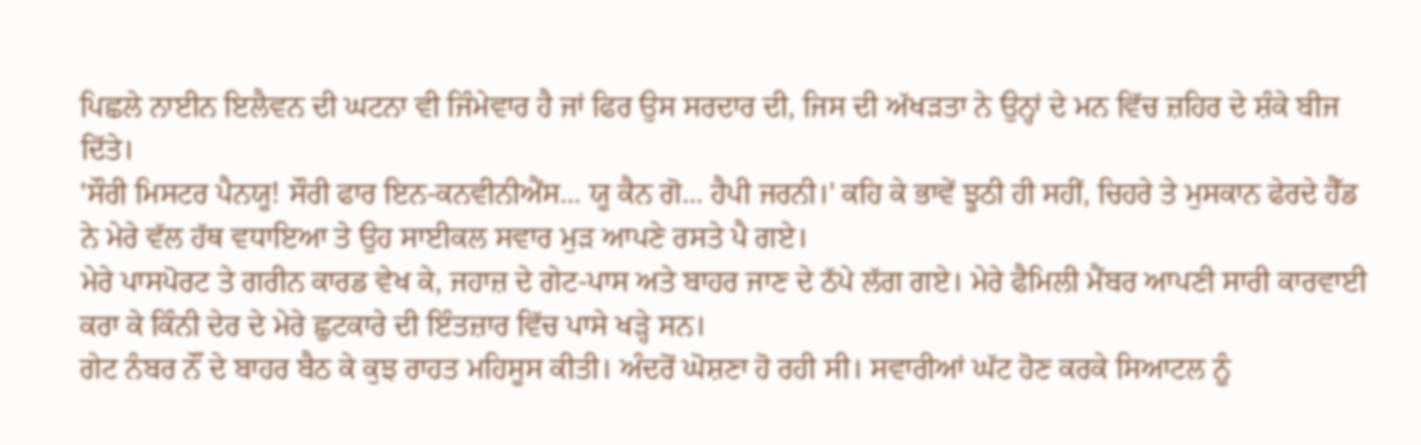ਪਿਛਲੇ ਨਾਈਨ ਇਲੈਵਨ ਦੀ ਘਟਨਾ ਵੀ ਜਿੰਮੇਵਾਰ ਹੈ ਜਾਂ ਫਿਰ ਉਸ ਸਰਦਾਰ ਦੀ, ਜਿਸ ਦੀ ਅੱਖੜਤਾ ਨੇ ਉਨ੍ਹਾਂ ਦੇ ਮਨ ਵਿੱਚ ਜ਼ਹਿਰ ਦੇ ਸ਼ੰਕੇ ਬੀਜ ਦਿੱਤੇ।
'ਸੌਰੀ ਮਿਸਟਰ ਪੈਨਯੂ! ਸੌਰੀ ਫਾਰ ਇਨ-ਕਨਵੀਨੀਐਂਸ... ਯੂ ਕੈਨ ਗੋ... ਹੈਪੀ ਜਰਨੀ।' ਕਹਿ ਕੇ ਭਾਵੇਂ ਝੂਠੀ ਹੀ ਸਹੀਂ, ਚਿਹਰੇ ਤੇ ਮੁਸਕਾਨ ਫੇਰਦੇ ਹੈੱਡ ਨੇ ਮੇਰੇ ਵੱਲ ਹੱਥ ਵਧਾਇਆ ਤੇ ਉਹ ਸਾਈਕਲ ਸਵਾਰ ਮੁੜ ਆਪਣੇ ਰਸਤੇ ਪੈ ਗਏ।
ਮੇਰੇ ਪਾਸਪੋਰਟ ਤੇ ਗਰੀਨ ਕਾਰਡ ਵੇਖ ਕੇ, ਜਹਾਜ਼ ਦੇ ਗੇਟ-ਪਾਸ ਅਤੇ ਬਾਹਰ ਜਾਣ ਦੇ ਠੱਪੇ ਲੱਗ ਗਏ। ਮੇਰੇ ਫੈਮਿਲੀ ਮੈਂਬਰ ਆਪਣੀ ਸਾਰੀ ਕਾਰਵਾਈ ਕਰਾ ਕੇ ਕਿੰਨੀ ਦੇਰ ਦੇ ਮੇਰੇ ਛੁਟਕਾਰੇ ਦੀ ਇੰਤਜ਼ਾਰ ਵਿੱਚ ਪਾਸੇ ਖੜ੍ਹੇ ਸਨ।
ਗੇਟ ਨੰਬਰ ਨੌਂ ਦੇ ਬਾਹਰ ਬੈਠ ਕੇ ਕੁਝ ਰਾਹਤ ਮਹਿਸੂਸ ਕੀਤੀ। ਅੰਦਰੋਂ ਘੋਸ਼ਣਾ ਹੋ ਰਹੀ ਸੀ। ਸਵਾਰੀਆਂ ਘੱਟ ਹੋਣ ਕਰਕੇ ਸਿਆਟਲ ਨੂੰ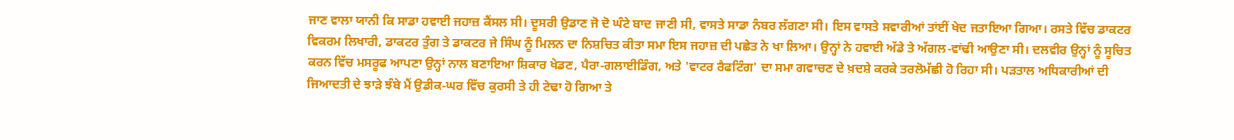ਜਾਣ ਵਾਲਾ ਯਾਨੀ ਕਿ ਸਾਡਾ ਹਵਾਈ ਜਹਾਜ਼ ਕੈਂਸਲ ਸੀ। ਦੂਸਰੀ ਉਡਾਣ ਜੋ ਦੋ ਘੰਟੇ ਬਾਦ ਜਾਣੀ ਸੀ, ਵਾਸਤੇ ਸਾਡਾ ਨੰਬਰ ਲੱਗਣਾ ਸੀ। ਇਸ ਵਾਸਤੇ ਸਵਾਰੀਆਂ ਤਾਂਈਂ ਖੇਦ ਜਤਾਇਆ ਗਿਆ। ਰਸਤੇ ਵਿੱਚ ਡਾਕਟਰ ਵਿਕਰਮ ਲਿਖਾਰੀ, ਡਾਕਟਰ ਤੁੰਗ ਤੇ ਡਾਕਟਰ ਜੇ ਸਿੰਘ ਨੂੰ ਮਿਲਨ ਦਾ ਨਿਸ਼ਚਿਤ ਕੀਤਾ ਸਮਾ ਇਸ ਜਹਾਜ਼ ਦੀ ਪਛੇਤ ਨੇ ਖਾ ਲਿਆ। ਉਨ੍ਹਾਂ ਨੇ ਹਵਾਈ ਅੱਡੇ ਤੇ ਅੱਗਲ-ਵਾਂਢੀ ਆਉਣਾ ਸੀ। ਦਲਵੀਰ ਉਨ੍ਹਾਂ ਨੂੰ ਸੂਚਿਤ ਕਰਨ ਵਿੱਚ ਮਸਰੂਫ ਆਪਣਾ ਉਨ੍ਹਾਂ ਨਾਲ ਬਣਾਇਆ ਸ਼ਿਕਾਰ ਖੇਡਣ, ਪੈਰਾ-ਗਲਾਈਡਿੰਗ, ਅਤੇ 'ਵਾਟਰ ਰੈਫਟਿੰਗ' ਦਾ ਸਮਾ ਗਵਾਚਣ ਦੇ ਖ਼ਦਸ਼ੇ ਕਰਕੇ ਤਰਲੋਮੱਛੀ ਹੋ ਰਿਹਾ ਸੀ। ਪੜਤਾਲ ਅਧਿਕਾਰੀਆਂ ਦੀ ਜਿਆਦਤੀ ਦੇ ਝਾੜੇ ਝੰਬੇ ਮੈਂ ਉਡੀਕ-ਘਰ ਵਿੱਚ ਕੁਰਸੀ ਤੇ ਹੀ ਟੇਢਾ ਹੋ ਗਿਆ ਤੇ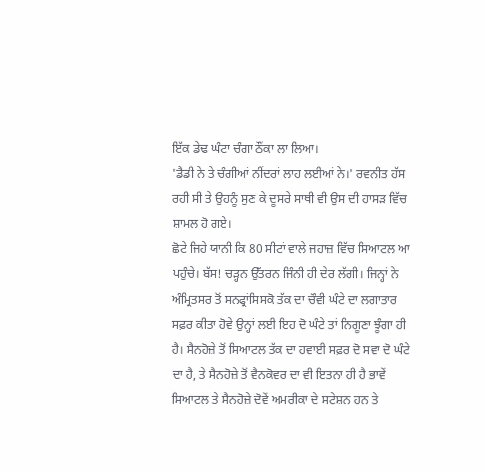ਇੱਕ ਡੇਢ ਘੰਟਾ ਚੰਗਾ ਠੌਂਕਾ ਲਾ ਲਿਆ।
'ਡੈਡੀ ਨੇ ਤੇ ਚੰਗੀਆਂ ਨੀਂਦਰਾਂ ਲਾਹ ਲਈਆਂ ਨੇ।' ਰਵਨੀਤ ਹੱਸ ਰਹੀ ਸੀ ਤੇ ਉਹਨੂੰ ਸੁਣ ਕੇ ਦੂਸਰੇ ਸਾਥੀ ਵੀ ਉਸ ਦੀ ਹਾਸੜ ਵਿੱਚ ਸ਼ਾਮਲ ਹੋ ਗਏ।
ਛੋਟੇ ਜਿਹੇ ਯਾਨੀ ਕਿ 80 ਸੀਟਾਂ ਵਾਲੇ ਜਹਾਜ਼ ਵਿੱਚ ਸਿਆਟਲ ਆ ਪਹੁੰਚੇ। ਬੱਸ! ਚੜ੍ਹਨ ਉੱਤਰਨ ਜਿੰਨੀ ਹੀ ਦੇਰ ਲੱਗੀ। ਜਿਨ੍ਹਾਂ ਨੇ ਅੰਮ੍ਰਿਤਸਰ ਤੋਂ ਸਨਫ੍ਰਾਂਸਿਸਕੋ ਤੱਕ ਦਾ ਚੌਵੀ ਘੰਟੇ ਦਾ ਲਗਾਤਾਰ ਸਫ਼ਰ ਕੀਤਾ ਹੋਵੇ ਉਨ੍ਹਾਂ ਲਈ ਇਹ ਦੋ ਘੰਟੇ ਤਾਂ ਨਿਗੂਣਾ ਝੂੰਗਾ ਹੀ ਹੈ। ਸੈਨਹੋਜ਼ੇ ਤੋਂ ਸਿਆਟਲ ਤੱਕ ਦਾ ਹਵਾਈ ਸਫ਼ਰ ਦੋ ਸਵਾ ਦੋ ਘੰਟੇ ਦਾ ਹੈ, ਤੇ ਸੈਨਹੋਜ਼ੇ ਤੋਂ ਵੈਨਕੋਵਰ ਦਾ ਵੀ ਇਤਨਾ ਹੀ ਹੈ ਭਾਵੇਂ ਸਿਆਟਲ ਤੇ ਸੈਨਹੋਜ਼ੇ ਦੋਵੇਂ ਅਮਰੀਕਾ ਦੇ ਸਟੇਸ਼ਨ ਹਨ ਤੇ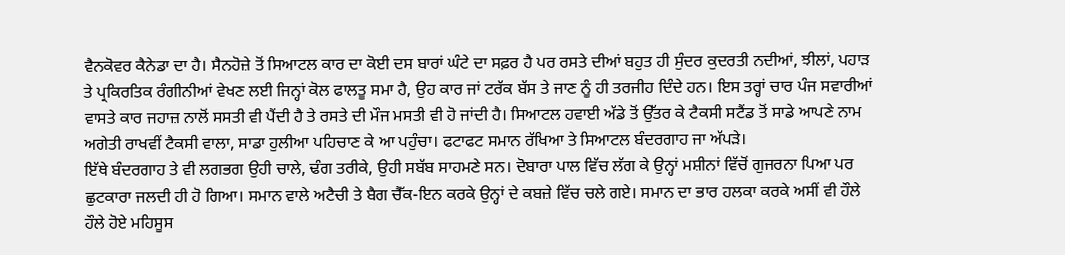ਵੈਨਕੋਵਰ ਕੈਨੇਡਾ ਦਾ ਹੈ। ਸੈਨਹੋਜ਼ੇ ਤੋਂ ਸਿਆਟਲ ਕਾਰ ਦਾ ਕੋਈ ਦਸ ਬਾਰਾਂ ਘੰਟੇ ਦਾ ਸਫ਼ਰ ਹੈ ਪਰ ਰਸਤੇ ਦੀਆਂ ਬਹੁਤ ਹੀ ਸੁੰਦਰ ਕੁਦਰਤੀ ਨਦੀਆਂ, ਝੀਲਾਂ, ਪਹਾੜ ਤੇ ਪ੍ਰਕਿਰਤਿਕ ਰੰਗੀਨੀਆਂ ਵੇਖਣ ਲਈ ਜਿਨ੍ਹਾਂ ਕੋਲ ਫਾਲਤੂ ਸਮਾ ਹੈ, ਉਹ ਕਾਰ ਜਾਂ ਟਰੱਕ ਬੱਸ ਤੇ ਜਾਣ ਨੂੰ ਹੀ ਤਰਜੀਹ ਦਿੰਦੇ ਹਨ। ਇਸ ਤਰ੍ਹਾਂ ਚਾਰ ਪੰਜ ਸਵਾਰੀਆਂ ਵਾਸਤੇ ਕਾਰ ਜਹਾਜ਼ ਨਾਲੋਂ ਸਸਤੀ ਵੀ ਪੈਂਦੀ ਹੈ ਤੇ ਰਸਤੇ ਦੀ ਮੌਜ ਮਸਤੀ ਵੀ ਹੋ ਜਾਂਦੀ ਹੈ। ਸਿਆਟਲ ਹਵਾਈ ਅੱਡੇ ਤੋਂ ਉੱਤਰ ਕੇ ਟੈਕਸੀ ਸਟੈਂਡ ਤੋਂ ਸਾਡੇ ਆਪਣੇ ਨਾਮ ਅਗੇਤੀ ਰਾਖਵੀਂ ਟੈਕਸੀ ਵਾਲਾ, ਸਾਡਾ ਹੁਲੀਆ ਪਹਿਚਾਣ ਕੇ ਆ ਪਹੁੰਚਾ। ਫਟਾਫਟ ਸਮਾਨ ਰੱਖਿਆ ਤੇ ਸਿਆਟਲ ਬੰਦਰਗਾਹ ਜਾ ਅੱਪੜੇ।
ਇੱਥੇ ਬੰਦਰਗਾਹ ਤੇ ਵੀ ਲਗਭਗ ਉਹੀ ਚਾਲੇ, ਢੰਗ ਤਰੀਕੇ, ਉਹੀ ਸਬੱਬ ਸਾਹਮਣੇ ਸਨ। ਦੋਬਾਰਾ ਪਾਲ ਵਿੱਚ ਲੱਗ ਕੇ ਉਨ੍ਹਾਂ ਮਸ਼ੀਨਾਂ ਵਿੱਚੋਂ ਗੁਜਰਨਾ ਪਿਆ ਪਰ ਛੁਟਕਾਰਾ ਜਲਦੀ ਹੀ ਹੋ ਗਿਆ। ਸਮਾਨ ਵਾਲੇ ਅਟੈਚੀ ਤੇ ਬੈਗ ਚੈੱਕ-ਇਨ ਕਰਕੇ ਉਨ੍ਹਾਂ ਦੇ ਕਬਜ਼ੇ ਵਿੱਚ ਚਲੇ ਗਏ। ਸਮਾਨ ਦਾ ਭਾਰ ਹਲਕਾ ਕਰਕੇ ਅਸੀਂ ਵੀ ਹੌਲੇ ਹੌਲੇ ਹੋਏ ਮਹਿਸੂਸ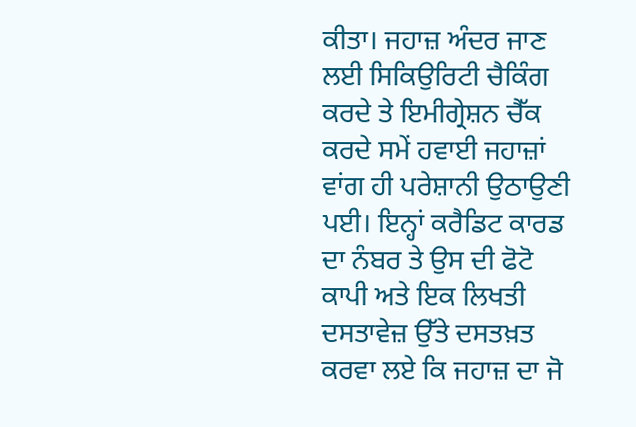ਕੀਤਾ। ਜਹਾਜ਼ ਅੰਦਰ ਜਾਣ ਲਈ ਸਿਕਿਉਰਿਟੀ ਚੈਕਿੰਗ ਕਰਦੇ ਤੇ ਇਮੀਗ੍ਰੇਸ਼ਨ ਚੈੱਕ ਕਰਦੇ ਸਮੇਂ ਹਵਾਈ ਜਹਾਜ਼ਾਂ ਵਾਂਗ ਹੀ ਪਰੇਸ਼ਾਨੀ ਉਠਾਉਣੀ ਪਈ। ਇਨ੍ਹਾਂ ਕਰੈਡਿਟ ਕਾਰਡ ਦਾ ਨੰਬਰ ਤੇ ਉਸ ਦੀ ਫੋਟੋ ਕਾਪੀ ਅਤੇ ਇਕ ਲਿਖਤੀ ਦਸਤਾਵੇਜ਼ ਉੱਤੇ ਦਸਤਖ਼ਤ ਕਰਵਾ ਲਏ ਕਿ ਜਹਾਜ਼ ਦਾ ਜੋ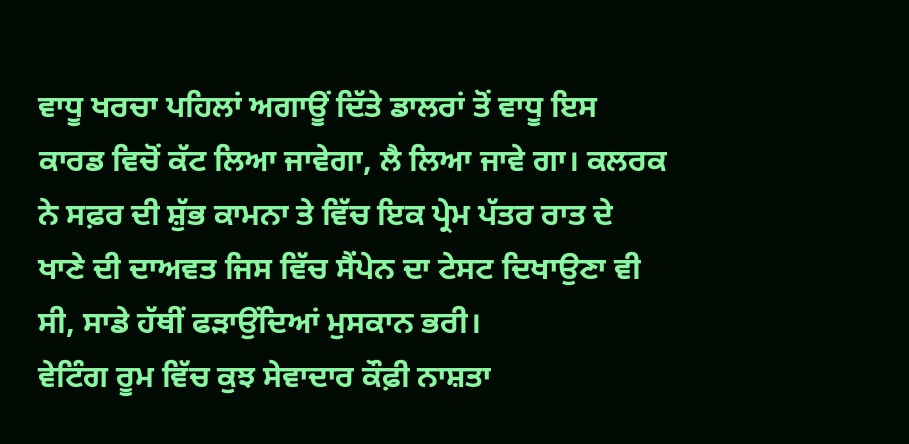ਵਾਧੂ ਖਰਚਾ ਪਹਿਲਾਂ ਅਗਾਊਂ ਦਿੱਤੇ ਡਾਲਰਾਂ ਤੋਂ ਵਾਧੂ ਇਸ ਕਾਰਡ ਵਿਚੋਂ ਕੱਟ ਲਿਆ ਜਾਵੇਗਾ, ਲੈ ਲਿਆ ਜਾਵੇ ਗਾ। ਕਲਰਕ ਨੇ ਸਫ਼ਰ ਦੀ ਸ਼ੁੱਭ ਕਾਮਨਾ ਤੇ ਵਿੱਚ ਇਕ ਪ੍ਰੇਮ ਪੱਤਰ ਰਾਤ ਦੇ ਖਾਣੇ ਦੀ ਦਾਅਵਤ ਜਿਸ ਵਿੱਚ ਸੈਂਪੇਨ ਦਾ ਟੇਸਟ ਦਿਖਾਉਣਾ ਵੀ ਸੀ, ਸਾਡੇ ਹੱਥੀਂ ਫੜਾਉਂਦਿਆਂ ਮੁਸਕਾਨ ਭਰੀ।
ਵੇਟਿੰਗ ਰੂਮ ਵਿੱਚ ਕੁਝ ਸੇਵਾਦਾਰ ਕੌਫ਼ੀ ਨਾਸ਼ਤਾ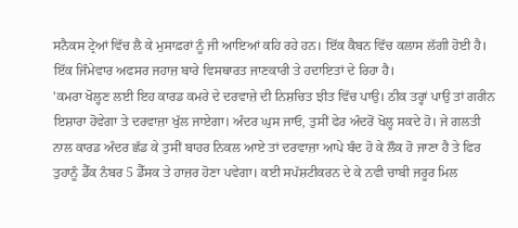ਸਨੈਕਸ ਟ੍ਰੇਆਂ ਵਿੱਚ ਲੈ ਕੇ ਮੁਸਾਫ਼ਰਾਂ ਨੂੰ ਜੀ ਆਇਆਂ ਕਹਿ ਰਹੇ ਹਨ। ਇੱਕ ਕੈਬਨ ਵਿੱਚ ਕਲਾਸ ਲੱਗੀ ਹੋਈ ਹੈ। ਇੱਕ ਜਿੰਮੇਵਾਰ ਅਫਸਰ ਜਹਾਜ਼ ਬਾਰੇ ਵਿਸਥਾਰਤ ਜਾਣਕਾਰੀ ਤੇ ਹਦਾਇਤਾਂ ਦੇ ਰਿਹਾ ਹੈ।
'ਕਮਰਾ ਖੋਲ੍ਹਣ ਲਈ ਇਹ ਕਾਰਡ ਕਮਰੇ ਦੇ ਦਰਵਾਜ਼ੇ ਦੀ ਨਿਸ਼ਚਿਤ ਝੀਤ ਵਿੱਚ ਪਾਉ। ਠੀਕ ਤਰ੍ਹਾਂ ਪਾਉ ਤਾਂ ਗਰੀਨ ਇਸ਼ਾਰਾ ਹੋਵੇਗਾ ਤੇ ਦਰਵਾਜ਼ਾ ਖੁੱਲ ਜਾਏਗਾ। ਅੰਦਰ ਘੁਸ ਜਾਓ, ਤੁਸੀਂ ਫੇਰ ਅੰਦਰੋਂ ਖੋਲ੍ਹ ਸਕਦੇ ਹੋ। ਜੇ ਗਲਤੀ ਨਾਲ ਕਾਰਡ ਅੰਦਰ ਛੱਡ ਕੇ ਤੁਸੀਂ ਬਾਹਰ ਨਿਕਲ ਆਏ ਤਾਂ ਦਰਵਾਜ਼ਾ ਆਪੇ ਬੰਦ ਹੋ ਕੇ ਲੌਕ ਹੋ ਜਾਣਾ ਹੈ ਤੇ ਫਿਰ ਤੁਹਾਨੂੰ ਡੈੱਕ ਨੰਬਰ 5 ਡੈੱਸਕ ਤੇ ਹਾਜ਼ਰ ਹੋਣਾ ਪਵੇਗਾ। ਕਈ ਸਪੱਸ਼ਟੀਕਰਨ ਦੇ ਕੇ ਨਵੀ ਚਾਬੀ ਜਰੂਰ ਮਿਲ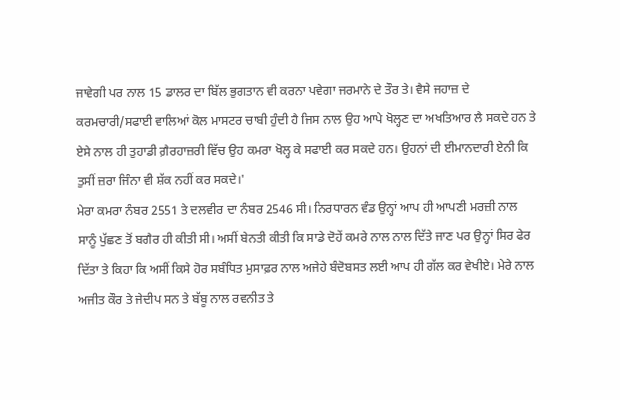ਜਾਵੇਗੀ ਪਰ ਨਾਲ 15 ਡਾਲਰ ਦਾ ਬਿੱਲ ਭੁਗਤਾਨ ਵੀ ਕਰਨਾ ਪਵੇਗਾ ਜਰਮਾਨੇ ਦੇ ਤੌਰ ਤੇ। ਵੈਸੇ ਜਹਾਜ਼ ਦੇ ਕਰਮਚਾਰੀ/ਸਫਾਈ ਵਾਲਿਆਂ ਕੋਲ ਮਾਸਟਰ ਚਾਬੀ ਹੁੰਦੀ ਹੈ ਜਿਸ ਨਾਲ ਉਹ ਆਪੇ ਖੋਲ੍ਹਣ ਦਾ ਅਖਤਿਆਰ ਲੈ ਸਕਦੇ ਹਨ ਤੇ ਏਸੇ ਨਾਲ ਹੀ ਤੁਹਾਡੀ ਗ਼ੈਰਹਾਜ਼ਰੀ ਵਿੱਚ ਉਹ ਕਮਰਾ ਖੋਲ੍ਹ ਕੇ ਸਫਾਈ ਕਰ ਸਕਦੇ ਹਨ। ਉਹਨਾਂ ਦੀ ਈਮਾਨਦਾਰੀ ਏਨੀ ਕਿ ਤੁਸੀਂ ਜ਼ਰਾ ਜਿੰਨਾ ਵੀ ਸ਼ੱਕ ਨਹੀਂ ਕਰ ਸਕਦੇ।'
ਮੇਰਾ ਕਮਰਾ ਨੰਬਰ 2551 ਤੇ ਦਲਵੀਰ ਦਾ ਨੰਬਰ 2546 ਸੀ। ਨਿਰਧਾਰਨ ਵੰਡ ਉਨ੍ਹਾਂ ਆਪ ਹੀ ਆਪਣੀ ਮਰਜ਼ੀ ਨਾਲ ਸਾਨੂੰ ਪੁੱਛਣ ਤੋਂ ਬਗੈਰ ਹੀ ਕੀਤੀ ਸੀ। ਅਸੀਂ ਬੇਨਤੀ ਕੀਤੀ ਕਿ ਸਾਡੇ ਦੋਹੇਂ ਕਮਰੇ ਨਾਲ ਨਾਲ ਦਿੱਤੇ ਜਾਣ ਪਰ ਉਨ੍ਹਾਂ ਸਿਰ ਫੇਰ ਦਿੱਤਾ ਤੇ ਕਿਹਾ ਕਿ ਅਸੀਂ ਕਿਸੇ ਹੋਰ ਸਬੰਧਿਤ ਮੁਸਾਫ਼ਰ ਨਾਲ ਅਜੇਹੇ ਬੰਦੋਬਸਤ ਲਈ ਆਪ ਹੀ ਗੱਲ ਕਰ ਵੇਖੀਏ। ਮੇਰੇ ਨਾਲ ਅਜੀਤ ਕੌਰ ਤੇ ਜੇਦੀਪ ਸਨ ਤੇ ਬੱਬੂ ਨਾਲ ਰਵਨੀਤ ਤੇ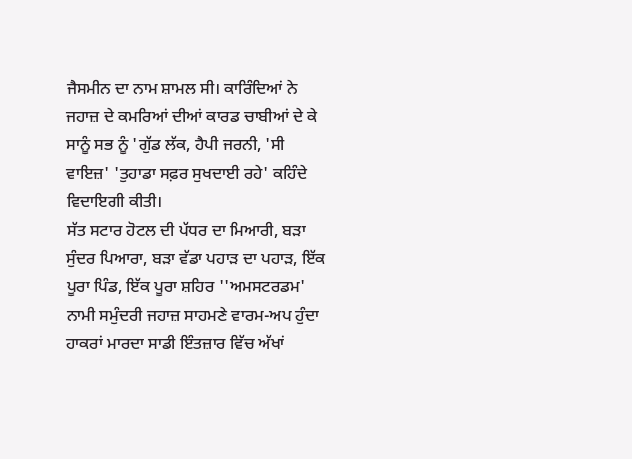ਜੈਸਮੀਨ ਦਾ ਨਾਮ ਸ਼ਾਮਲ ਸੀ। ਕਾਰਿੰਦਿਆਂ ਨੇ ਜਹਾਜ਼ ਦੇ ਕਮਰਿਆਂ ਦੀਆਂ ਕਾਰਡ ਚਾਬੀਆਂ ਦੇ ਕੇ ਸਾਨੂੰ ਸਭ ਨੂੰ 'ਗੁੱਡ ਲੱਕ, ਹੈਪੀ ਜਰਨੀ, 'ਸੀ ਵਾਇਜ਼' 'ਤੁਹਾਡਾ ਸਫ਼ਰ ਸੁਖਦਾਈ ਰਹੇ' ਕਹਿੰਦੇ ਵਿਦਾਇਗੀ ਕੀਤੀ।
ਸੱਤ ਸਟਾਰ ਹੋਟਲ ਦੀ ਪੱਧਰ ਦਾ ਮਿਆਰੀ, ਬੜਾ ਸੁੰਦਰ ਪਿਆਰਾ, ਬੜਾ ਵੱਡਾ ਪਹਾੜ ਦਾ ਪਹਾੜ, ਇੱਕ ਪੂਰਾ ਪਿੰਡ, ਇੱਕ ਪੂਰਾ ਸ਼ਹਿਰ ''ਅਮਸਟਰਡਮ' ਨਾਮੀ ਸਮੁੰਦਰੀ ਜਹਾਜ਼ ਸਾਹਮਣੇ ਵਾਰਮ-ਅਪ ਹੁੰਦਾ ਹਾਕਰਾਂ ਮਾਰਦਾ ਸਾਡੀ ਇੰਤਜ਼ਾਰ ਵਿੱਚ ਅੱਖਾਂ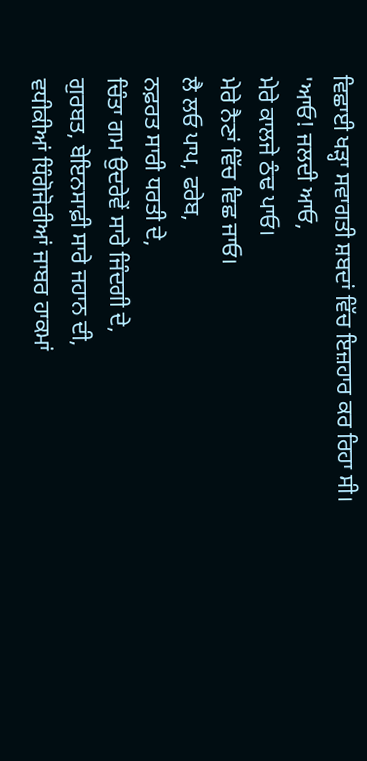ਵਿਛਾਈ ਖੜ੍ਹਾ ਸਵਾਗਤੀ ਸ਼ਬਦਾਂ ਵਿੱਚ ਇਜ਼ਹਾਰ ਕਰ ਰਿਹਾ ਸੀ।
'ਆਓ! ਜਲਦੀ ਆਓ,
ਮੇਰੇ ਕਾਲਜੇ ਠੰਢ ਪਾਓ।
ਮੇਰੇ ਨੈਣਾਂ ਵਿੱਚ ਵਿਛ ਜਾਓ।
ਲੈ ਲਓ ਪਾਪ, ਫਰੇਬ,
ਨਫ਼ਰਤ ਸਾਰੀ ਧਰਤੀ ਦੇ,
ਚਿੰਤਾ ਗਮ ਉਦਰੇਵੇਂ ਸਾਰੇ ਜਿੰਦਗੀ ਦੇ,
ਗੁਰਬਤ, ਬੇਇਨਸਾਫ਼ੀ ਸਾਰੇ ਜਹਾਨ ਦੀ,
ਵਧੀਕੀਆਂ ਧਿੰਗੋਜੋਰੀਆਂ ਜਾਬਰ ਹਾਕਮਾਂ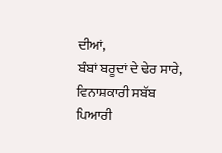ਦੀਆਂ,
ਬੰਬਾਂ ਬਰੂਦਾਂ ਦੇ ਢੇਰ ਸਾਰੇ,
ਵਿਨਾਸ਼ਕਾਰੀ ਸਬੱਬ ਪਿਆਰੀ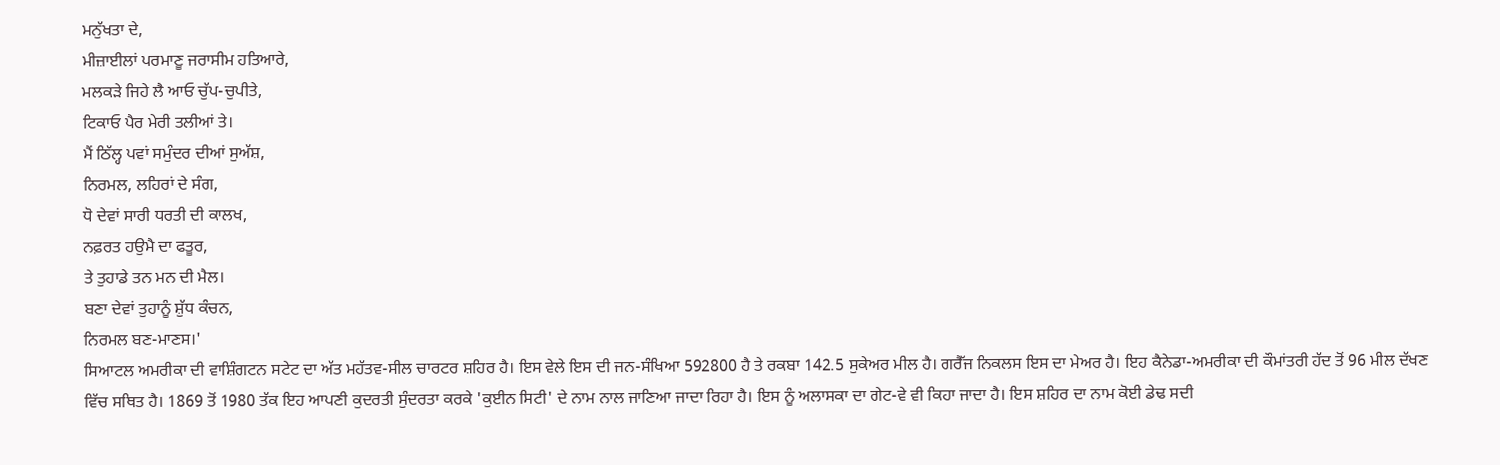ਮਨੁੱਖਤਾ ਦੇ,
ਮੀਜ਼ਾਈਲਾਂ ਪਰਮਾਣੂ ਜਰਾਸੀਮ ਹਤਿਆਰੇ,
ਮਲਕੜੇ ਜਿਹੇ ਲੈ ਆਓ ਚੁੱਪ-ਚੁਪੀਤੇ,
ਟਿਕਾਓ ਪੈਰ ਮੇਰੀ ਤਲੀਆਂ ਤੇ।
ਮੈਂ ਠਿੱਲ੍ਹ ਪਵਾਂ ਸਮੁੰਦਰ ਦੀਆਂ ਸੁਅੱਸ਼,
ਨਿਰਮਲ, ਲਹਿਰਾਂ ਦੇ ਸੰਗ,
ਧੋ ਦੇਵਾਂ ਸਾਰੀ ਧਰਤੀ ਦੀ ਕਾਲਖ,
ਨਫ਼ਰਤ ਹਉਮੈ ਦਾ ਫਤੂਰ,
ਤੇ ਤੁਹਾਡੇ ਤਨ ਮਨ ਦੀ ਮੈਲ।
ਬਣਾ ਦੇਵਾਂ ਤੁਹਾਨੂੰ ਸ਼ੁੱਧ ਕੰਚਨ,
ਨਿਰਮਲ ਬਣ-ਮਾਣਸ।'
ਸਿਆਟਲ ਅਮਰੀਕਾ ਦੀ ਵਾਸ਼ਿੰਗਟਨ ਸਟੇਟ ਦਾ ਅੱਤ ਮਹੱਤਵ-ਸੀਲ ਚਾਰਟਰ ਸ਼ਹਿਰ ਹੈ। ਇਸ ਵੇਲੇ ਇਸ ਦੀ ਜਨ-ਸੰਖਿਆ 592800 ਹੈ ਤੇ ਰਕਬਾ 142.5 ਸੁਕੇਅਰ ਮੀਲ ਹੈ। ਗਰੈੱਜ ਨਿਕਲਸ ਇਸ ਦਾ ਮੇਅਰ ਹੈ। ਇਹ ਕੈਨੇਡਾ-ਅਮਰੀਕਾ ਦੀ ਕੌਮਾਂਤਰੀ ਹੱਦ ਤੋਂ 96 ਮੀਲ ਦੱਖਣ ਵਿੱਚ ਸਥਿਤ ਹੈ। 1869 ਤੋਂ 1980 ਤੱਕ ਇਹ ਆਪਣੀ ਕੁਦਰਤੀ ਸੁੰਦਰਤਾ ਕਰਕੇ 'ਕੁਈਨ ਸਿਟੀ' ਦੇ ਨਾਮ ਨਾਲ ਜਾਣਿਆ ਜਾਦਾ ਰਿਹਾ ਹੈ। ਇਸ ਨੂੰ ਅਲਾਸਕਾ ਦਾ ਗੇਟ-ਵੇ ਵੀ ਕਿਹਾ ਜਾਦਾ ਹੈ। ਇਸ ਸ਼ਹਿਰ ਦਾ ਨਾਮ ਕੋਈ ਡੇਢ ਸਦੀ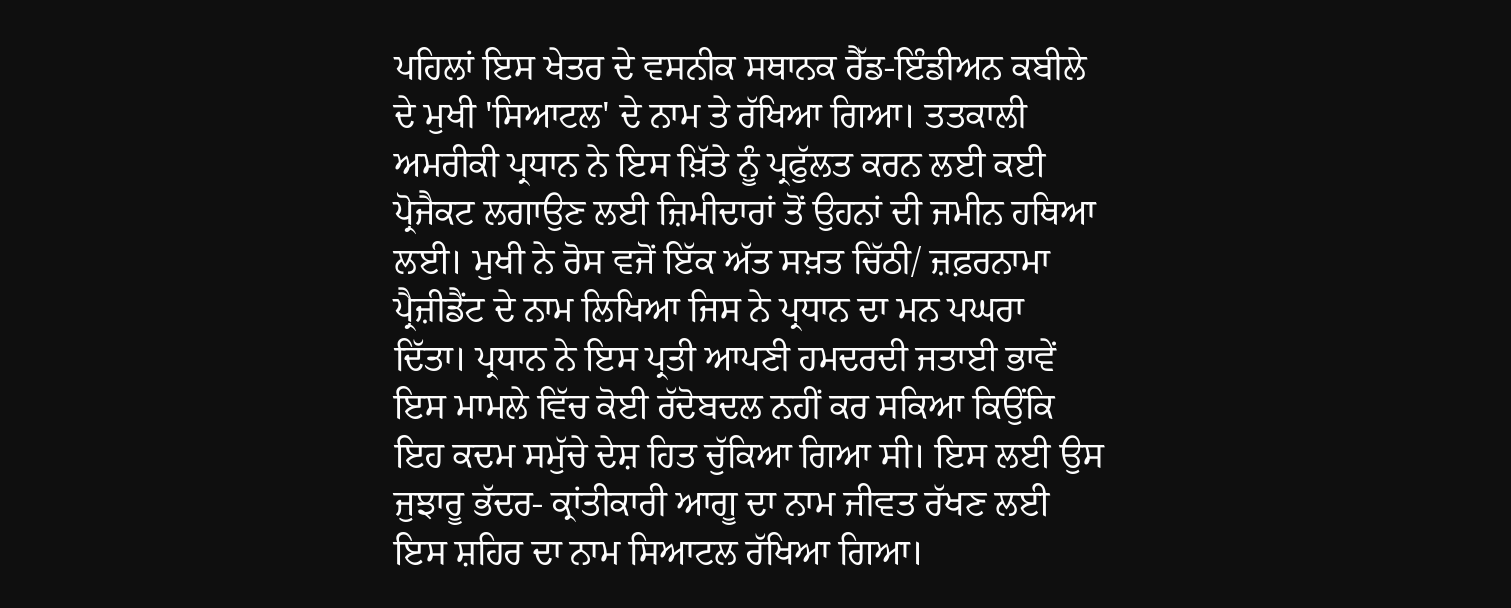ਪਹਿਲਾਂ ਇਸ ਖੇਤਰ ਦੇ ਵਸਨੀਕ ਸਥਾਨਕ ਰੈੱਡ-ਇੰਡੀਅਨ ਕਬੀਲੇ ਦੇ ਮੁਖੀ 'ਸਿਆਟਲ' ਦੇ ਨਾਮ ਤੇ ਰੱਖਿਆ ਗਿਆ। ਤਤਕਾਲੀ ਅਮਰੀਕੀ ਪ੍ਰਧਾਨ ਨੇ ਇਸ ਖ਼ਿੱਤੇ ਨੂੰ ਪ੍ਰਫੁੱਲਤ ਕਰਨ ਲਈ ਕਈ ਪ੍ਰੋਜੈਕਟ ਲਗਾਉਣ ਲਈ ਜ਼ਿਮੀਦਾਰਾਂ ਤੋਂ ਉਹਨਾਂ ਦੀ ਜਮੀਨ ਹਥਿਆ ਲਈ। ਮੁਖੀ ਨੇ ਰੋਸ ਵਜੋਂ ਇੱਕ ਅੱਤ ਸਖ਼ਤ ਚਿੱਠੀ/ ਜ਼ਫ਼ਰਨਾਮਾ ਪ੍ਰੈਜ਼ੀਡੈਂਟ ਦੇ ਨਾਮ ਲਿਖਿਆ ਜਿਸ ਨੇ ਪ੍ਰਧਾਨ ਦਾ ਮਨ ਪਘਰਾ ਦਿੱਤਾ। ਪ੍ਰਧਾਨ ਨੇ ਇਸ ਪ੍ਰਤੀ ਆਪਣੀ ਹਮਦਰਦੀ ਜਤਾਈ ਭਾਵੇਂ ਇਸ ਮਾਮਲੇ ਵਿੱਚ ਕੋਈ ਰੱਦੋਬਦਲ ਨਹੀਂ ਕਰ ਸਕਿਆ ਕਿਉਂਕਿ ਇਹ ਕਦਮ ਸਮੁੱਚੇ ਦੇਸ਼ ਹਿਤ ਚੁੱਕਿਆ ਗਿਆ ਸੀ। ਇਸ ਲਈ ਉਸ ਜੁਝਾਰੂ ਭੱਦਰ- ਕ੍ਰਾਂਤੀਕਾਰੀ ਆਗੂ ਦਾ ਨਾਮ ਜੀਵਤ ਰੱਖਣ ਲਈ ਇਸ ਸ਼ਹਿਰ ਦਾ ਨਾਮ ਸਿਆਟਲ ਰੱਖਿਆ ਗਿਆ।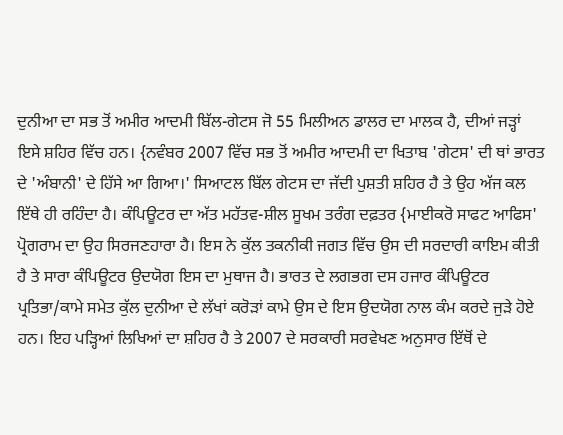ਦੁਨੀਆ ਦਾ ਸਭ ਤੋਂ ਅਮੀਰ ਆਦਮੀ ਬਿੱਲ-ਗੇਟਸ ਜੋ 55 ਮਿਲੀਅਨ ਡਾਲਰ ਦਾ ਮਾਲਕ ਹੈ, ਦੀਆਂ ਜੜ੍ਹਾਂ ਇਸੇ ਸ਼ਹਿਰ ਵਿੱਚ ਹਨ। {ਨਵੰਬਰ 2007 ਵਿੱਚ ਸਭ ਤੋਂ ਅਮੀਰ ਆਦਮੀ ਦਾ ਖਿਤਾਬ 'ਗੇਟਸ' ਦੀ ਥਾਂ ਭਾਰਤ ਦੇ 'ਅੰਬਾਨੀ' ਦੇ ਹਿੱਸੇ ਆ ਗਿਆ।' ਸਿਆਟਲ ਬਿੱਲ ਗੇਟਸ ਦਾ ਜੱਦੀ ਪੁਸ਼ਤੀ ਸ਼ਹਿਰ ਹੈ ਤੇ ਉਹ ਅੱਜ ਕਲ ਇੱਥੇ ਹੀ ਰਹਿੰਦਾ ਹੈ। ਕੰਪਿਊਟਰ ਦਾ ਅੱਤ ਮਹੱਤਵ-ਸ਼ੀਲ ਸੂਖਮ ਤਰੰਗ ਦਫ਼ਤਰ {ਮਾਈਕਰੋ ਸਾਫਟ ਆਫਿਸ' ਪ੍ਰੋਗਰਾਮ ਦਾ ਉਹ ਸਿਰਜਣਹਾਰਾ ਹੈ। ਇਸ ਨੇ ਕੁੱਲ ਤਕਨੀਕੀ ਜਗਤ ਵਿੱਚ ਉਸ ਦੀ ਸਰਦਾਰੀ ਕਾਇਮ ਕੀਤੀ ਹੈ ਤੇ ਸਾਰਾ ਕੰਪਿਊਟਰ ਉਦਯੋਗ ਇਸ ਦਾ ਮੁਥਾਜ ਹੈ। ਭਾਰਤ ਦੇ ਲਗਭਗ ਦਸ ਹਜਾਰ ਕੰਪਿਊਟਰ ਪ੍ਰਤਿਭਾ/ਕਾਮੇ ਸਮੇਤ ਕੁੱਲ ਦੁਨੀਆ ਦੇ ਲੱਖਾਂ ਕਰੋੜਾਂ ਕਾਮੇ ਉਸ ਦੇ ਇਸ ਉਦਯੋਗ ਨਾਲ ਕੰਮ ਕਰਦੇ ਜੁੜੇ ਹੋਏ ਹਨ। ਇਹ ਪੜ੍ਹਿਆਂ ਲਿਖਿਆਂ ਦਾ ਸ਼ਹਿਰ ਹੈ ਤੇ 2007 ਦੇ ਸਰਕਾਰੀ ਸਰਵੇਖਣ ਅਨੁਸਾਰ ਇੱਥੋਂ ਦੇ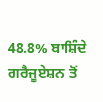48.8% ਬਾਸ਼ਿੰਦੇ ਗਰੈਜੂਏਸ਼ਨ ਤੋਂ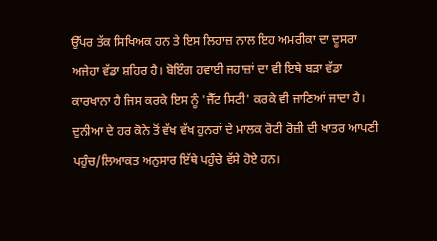ਉੱਪਰ ਤੱਕ ਸਿਖਿਅਕ ਹਨ ਤੇ ਇਸ ਲਿਹਾਜ਼ ਨਾਲ ਇਹ ਅਮਰੀਕਾ ਦਾ ਦੂਸਰਾ ਅਜੇਹਾ ਵੱਡਾ ਸ਼ਹਿਰ ਹੈ। ਬੋਇੰਗ ਹਵਾਈ ਜਹਾਜ਼ਾਂ ਦਾ ਵੀ ਇਥੇ ਬੜਾ ਵੱਡਾ ਕਾਰਖਾਨਾ ਹੈ ਜਿਸ ਕਰਕੇ ਇਸ ਨੂੰ 'ਜੈੱਟ ਸਿਟੀ' ਕਰਕੇ ਵੀ ਜਾਣਿਆਂ ਜਾਦਾ ਹੈ। ਦੁਨੀਆ ਦੇ ਹਰ ਕੋਨੇ ਤੋਂ ਵੱਖ ਵੱਖ ਹੁਨਰਾਂ ਦੇ ਮਾਲਕ ਰੋਟੀ ਰੋਜ਼ੀ ਦੀ ਖਾਤਰ ਆਪਣੀ ਪਹੁੰਚ/ਲਿਆਕਤ ਅਨੁਸਾਰ ਇੱਥੇ ਪਹੁੰਚੇ ਵੱਸੇ ਹੋਏ ਹਨ।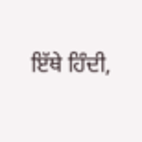ਇੱਥੇ ਹਿੰਦੀ,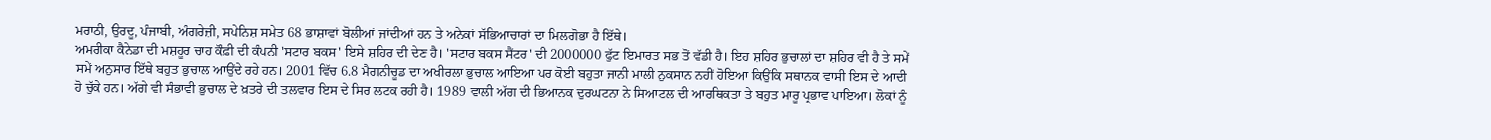ਮਰਾਠੀ, ਉਰਦੂ, ਪੰਜਾਬੀ, ਅੰਗਰੇਜ਼ੀ, ਸਪੇਨਿਸ਼ ਸਮੇਤ 68 ਭਾਸ਼ਾਵਾਂ ਬੋਲੀਆਂ ਜਾਂਦੀਆਂ ਹਨ ਤੇ ਅਨੇਕਾਂ ਸੱਭਿਆਚਾਰਾਂ ਦਾ ਮਿਲਗੋਭਾ ਹੈ ਇੱਥੇ।
ਅਮਰੀਕਾ ਕੈਨੇਡਾ ਦੀ ਮਸ਼ਹੂਰ ਚਾਹ ਕੌਫ਼ੀ ਦੀ ਕੰਪਨੀ 'ਸਟਾਰ ਬਕਸ' ਇਸੇ ਸ਼ਹਿਰ ਦੀ ਦੇਣ ਹੈ। 'ਸਟਾਰ ਬਕਸ ਸੈਂਟਰ' ਦੀ 2000000 ਫੁੱਟ ਇਮਾਰਤ ਸਭ ਤੋਂ ਵੱਡੀ ਹੈ। ਇਹ ਸ਼ਹਿਰ ਭੁਚਾਲਾਂ ਦਾ ਸ਼ਹਿਰ ਵੀ ਹੈ ਤੇ ਸਮੇਂ ਸਮੇਂ ਅਨੁਸਾਰ ਇੱਥੇ ਬਹੁਤ ਭੁਚਾਲ ਆਉਂਦੇ ਰਹੇ ਹਨ। 2001 ਵਿੱਚ 6.8 ਮੈਗਨੀਚੂਡ ਦਾ ਅਖੀਰਲਾ ਭੁਚਾਲ ਆਇਆ ਪਰ ਕੋਈ ਬਹੁਤਾ ਜਾਨੀ ਮਾਲੀ ਨੁਕਸਾਨ ਨਹੀਂ ਹੋਇਆ ਕਿਉਂਕਿ ਸਥਾਨਕ ਵਾਸੀ ਇਸ ਦੇ ਆਦੀ ਹੋ ਚੁੱਕੇ ਹਨ। ਅੱਗੇ ਵੀ ਸੰਭਾਵੀ ਭੁਚਾਲ ਦੇ ਖ਼ਤਰੇ ਦੀ ਤਲਵਾਰ ਇਸ ਦੇ ਸਿਰ ਲਟਕ ਰਹੀ ਹੈ। 1989 ਵਾਲੀ ਅੱਗ ਦੀ ਭਿਆਨਕ ਦੁਰਘਟਨਾ ਨੇ ਸਿਆਟਲ ਦੀ ਆਰਥਿਕਤਾ ਤੇ ਬਹੁਤ ਮਾਰੂ ਪ੍ਰਭਾਵ ਪਾਇਆ। ਲੋਕਾਂ ਨੂੰ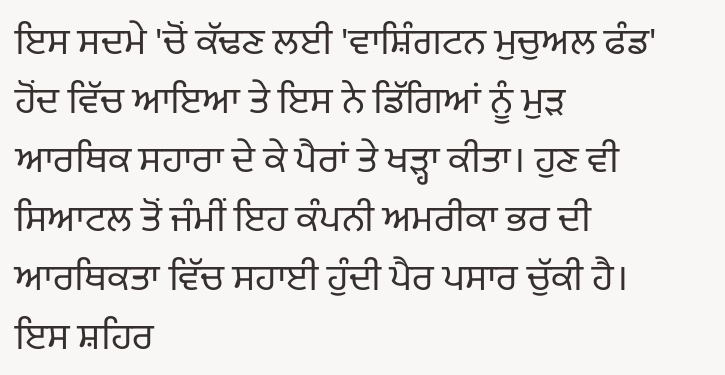ਇਸ ਸਦਮੇ 'ਚੋਂ ਕੱਢਣ ਲਈ 'ਵਾਸ਼ਿੰਗਟਨ ਮੁਚੁਅਲ ਫੰਡ' ਹੋਂਦ ਵਿੱਚ ਆਇਆ ਤੇ ਇਸ ਨੇ ਡਿੱਗਿਆਂ ਨੂੰ ਮੁੜ ਆਰਥਿਕ ਸਹਾਰਾ ਦੇ ਕੇ ਪੈਰਾਂ ਤੇ ਖੜ੍ਹਾ ਕੀਤਾ। ਹੁਣ ਵੀ ਸਿਆਟਲ ਤੋਂ ਜੰਮੀਂ ਇਹ ਕੰਪਨੀ ਅਮਰੀਕਾ ਭਰ ਦੀ ਆਰਥਿਕਤਾ ਵਿੱਚ ਸਹਾਈ ਹੁੰਦੀ ਪੈਰ ਪਸਾਰ ਚੁੱਕੀ ਹੈ। ਇਸ ਸ਼ਹਿਰ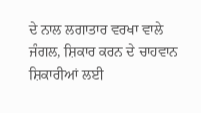ਦੇ ਨਾਲ ਲਗਾਤਾਰ ਵਰਖਾ ਵਾਲੇ ਜੰਗਲ, ਸ਼ਿਕਾਰ ਕਰਨ ਦੇ ਚਾਹਵਾਨ ਸ਼ਿਕਾਰੀਆਂ ਲਈ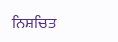ਨਿਸ਼ਚਿਤ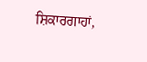ਸ਼ਿਕਾਰਗਾਹਾਂ,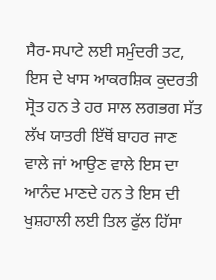ਸੈਰ-ਸਪਾਟੇ ਲਈ ਸਮੁੰਦਰੀ ਤਟ, ਇਸ ਦੇ ਖਾਸ ਆਕਰਸ਼ਿਕ ਕੁਦਰਤੀ ਸ੍ਰੋਤ ਹਨ ਤੇ ਹਰ ਸਾਲ ਲਗਭਗ ਸੱਤ ਲੱਖ ਯਾਤਰੀ ਇੱਥੋਂ ਬਾਹਰ ਜਾਣ ਵਾਲੇ ਜਾਂ ਆਉਣ ਵਾਲੇ ਇਸ ਦਾ ਆਨੰਦ ਮਾਣਦੇ ਹਨ ਤੇ ਇਸ ਦੀ ਖੁਸ਼ਹਾਲੀ ਲਈ ਤਿਲ ਫੁੱਲ ਹਿੱਸਾ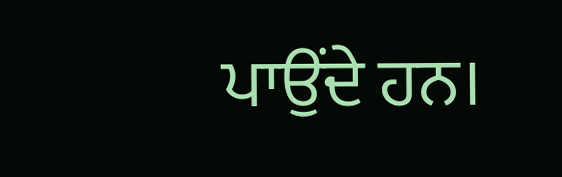ਪਾਉਂਦੇ ਹਨ।